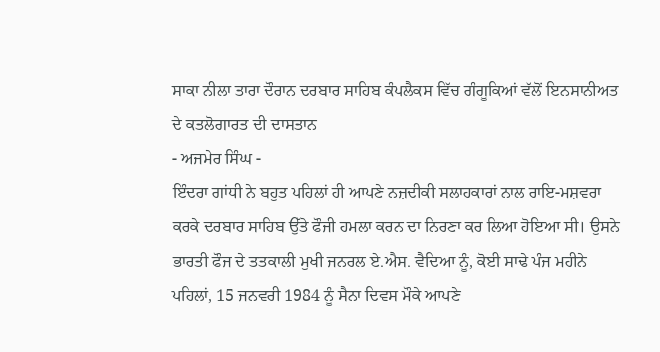ਸਾਕਾ ਨੀਲਾ ਤਾਰਾ ਦੌਰਾਨ ਦਰਬਾਰ ਸਾਹਿਬ ਕੰਪਲੈਕਸ ਵਿੱਚ ਗੰਗੂਕਿਆਂ ਵੱਲੋਂ ਇਨਸਾਨੀਅਤ ਦੇ ਕਤਲੋਗਾਰਤ ਦੀ ਦਾਸਤਾਨ
- ਅਜਮੇਰ ਸਿੰਘ -
ਇੰਦਰਾ ਗਾਂਧੀ ਨੇ ਬਹੁਤ ਪਹਿਲਾਂ ਹੀ ਆਪਣੇ ਨਜ਼ਦੀਕੀ ਸਲਾਹਕਾਰਾਂ ਨਾਲ ਰਾਇ-ਮਸ਼ਵਰਾ ਕਰਕੇ ਦਰਬਾਰ ਸਾਹਿਬ ਉੱਤੇ ਫੌਜੀ ਹਮਲਾ ਕਰਨ ਦਾ ਨਿਰਣਾ ਕਰ ਲਿਆ ਹੋਇਆ ਸੀ। ਉਸਨੇ ਭਾਰਤੀ ਫੌਜ ਦੇ ਤਤਕਾਲੀ ਮੁਖੀ ਜਨਰਲ ਏ.ਐਸ. ਵੈਦਿਆ ਨੂੰ, ਕੋਈ ਸਾਢੇ ਪੰਜ ਮਹੀਨੇ ਪਹਿਲਾਂ, 15 ਜਨਵਰੀ 1984 ਨੂੰ ਸੈਨਾ ਦਿਵਸ ਮੌਕੇ ਆਪਣੇ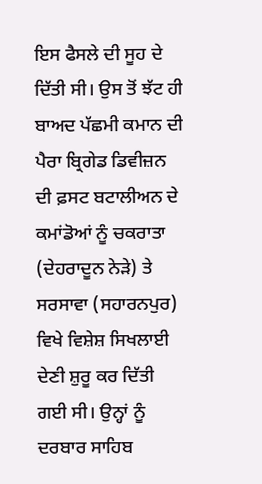ਇਸ ਫੈਸਲੇ ਦੀ ਸੂਹ ਦੇ ਦਿੱਤੀ ਸੀ। ਉਸ ਤੋਂ ਝੱਟ ਹੀ ਬਾਅਦ ਪੱਛਮੀ ਕਮਾਨ ਦੀ ਪੈਰਾ ਬ੍ਰਿਗੇਡ ਡਿਵੀਜ਼ਨ ਦੀ ਫ਼ਸਟ ਬਟਾਲੀਅਨ ਦੇ ਕਮਾਂਡੋਆਂ ਨੂੰ ਚਕਰਾਤਾ (ਦੇਹਰਾਦੂਨ ਨੇੜੇ) ਤੇ ਸਰਸਾਵਾ (ਸਹਾਰਨਪੁਰ) ਵਿਖੇ ਵਿਸ਼ੇਸ਼ ਸਿਖਲਾਈ ਦੇਣੀ ਸ਼ੁਰੂ ਕਰ ਦਿੱਤੀ ਗਈ ਸੀ। ਉਨ੍ਹਾਂ ਨੂੰ ਦਰਬਾਰ ਸਾਹਿਬ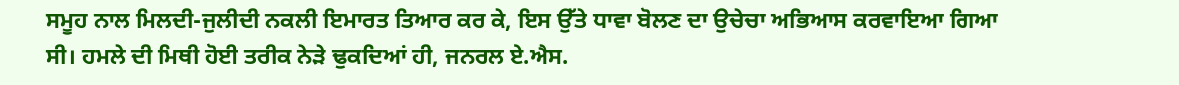ਸਮੂਹ ਨਾਲ ਮਿਲਦੀ-ਜੁਲੀਦੀ ਨਕਲੀ ਇਮਾਰਤ ਤਿਆਰ ਕਰ ਕੇ, ਇਸ ਉੱਤੇ ਧਾਵਾ ਬੋਲਣ ਦਾ ਉਚੇਚਾ ਅਭਿਆਸ ਕਰਵਾਇਆ ਗਿਆ ਸੀ। ਹਮਲੇ ਦੀ ਮਿਥੀ ਹੋਈ ਤਰੀਕ ਨੇੜੇ ਢੁਕਦਿਆਂ ਹੀ, ਜਨਰਲ ਏ.ਐਸ.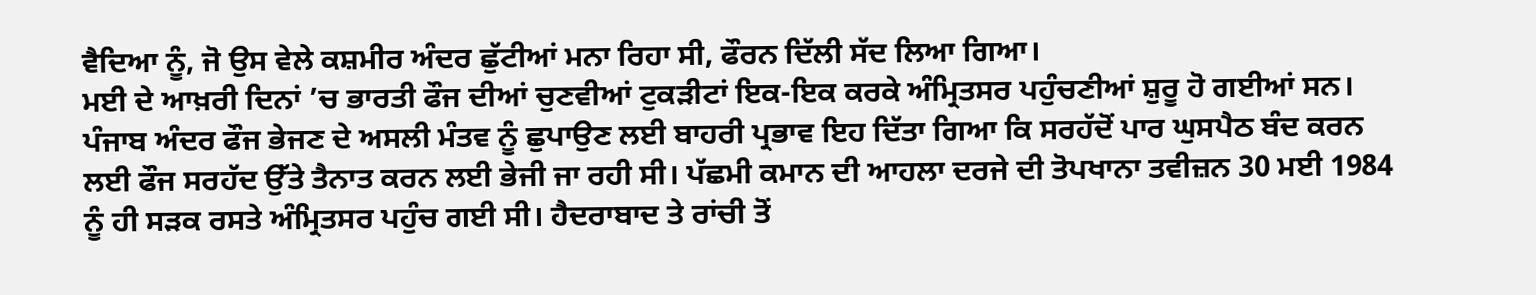ਵੈਦਿਆ ਨੂੰ, ਜੋ ਉਸ ਵੇਲੇ ਕਸ਼ਮੀਰ ਅੰਦਰ ਛੁੱਟੀਆਂ ਮਨਾ ਰਿਹਾ ਸੀ, ਫੌਰਨ ਦਿੱਲੀ ਸੱਦ ਲਿਆ ਗਿਆ।
ਮਈ ਦੇ ਆਖ਼ਰੀ ਦਿਨਾਂ ’ਚ ਭਾਰਤੀ ਫੌਜ ਦੀਆਂ ਚੁਣਵੀਆਂ ਟੁਕੜੀਟਾਂ ਇਕ-ਇਕ ਕਰਕੇ ਅੰਮ੍ਰਿਤਸਰ ਪਹੁੰਚਣੀਆਂ ਸ਼ੁਰੂ ਹੋ ਗਈਆਂ ਸਨ। ਪੰਜਾਬ ਅੰਦਰ ਫੌਜ ਭੇਜਣ ਦੇ ਅਸਲੀ ਮੰਤਵ ਨੂੰ ਛੁਪਾਉਣ ਲਈ ਬਾਹਰੀ ਪ੍ਰਭਾਵ ਇਹ ਦਿੱਤਾ ਗਿਆ ਕਿ ਸਰਹੱਦੋਂ ਪਾਰ ਘੁਸਪੈਠ ਬੰਦ ਕਰਨ ਲਈ ਫੌਜ ਸਰਹੱਦ ਉੱਤੇ ਤੈਨਾਤ ਕਰਨ ਲਈ ਭੇਜੀ ਜਾ ਰਹੀ ਸੀ। ਪੱਛਮੀ ਕਮਾਨ ਦੀ ਆਹਲਾ ਦਰਜੇ ਦੀ ਤੋਪਖਾਨਾ ਤਵੀਜ਼ਨ 30 ਮਈ 1984 ਨੂੰ ਹੀ ਸੜਕ ਰਸਤੇ ਅੰਮ੍ਰਿਤਸਰ ਪਹੁੰਚ ਗਈ ਸੀ। ਹੈਦਰਾਬਾਦ ਤੇ ਰਾਂਚੀ ਤੋਂ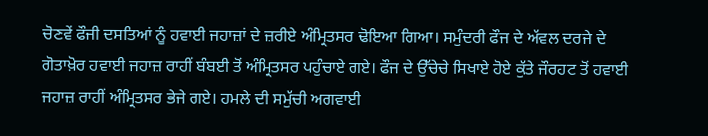ਚੋਣਵੇਂ ਫੌਜੀ ਦਸਤਿਆਂ ਨੂੰ ਹਵਾਈ ਜਹਾਜ਼ਾਂ ਦੇ ਜ਼ਰੀਏ ਅੰਮ੍ਰਿਤਸਰ ਢੋਇਆ ਗਿਆ। ਸਮੁੰਦਰੀ ਫੌਜ ਦੇ ਅੱਵਲ ਦਰਜੇ ਦੇ ਗੋਤਾਖ਼ੋਰ ਹਵਾਈ ਜਹਾਜ਼ ਰਾਹੀਂ ਬੰਬਈ ਤੋਂ ਅੰਮ੍ਰਿਤਸਰ ਪਹੁੰਚਾਏ ਗਏ। ਫੌਜ ਦੇ ਉੱਚੇਚੇ ਸਿਖਾਏ ਹੋਏ ਕੁੱਤੇ ਜੌਰਹਟ ਤੋਂ ਹਵਾਈ ਜਹਾਜ਼ ਰਾਹੀਂ ਅੰਮ੍ਰਿਤਸਰ ਭੇਜੇ ਗਏ। ਹਮਲੇ ਦੀ ਸਮੁੱਚੀ ਅਗਵਾਈ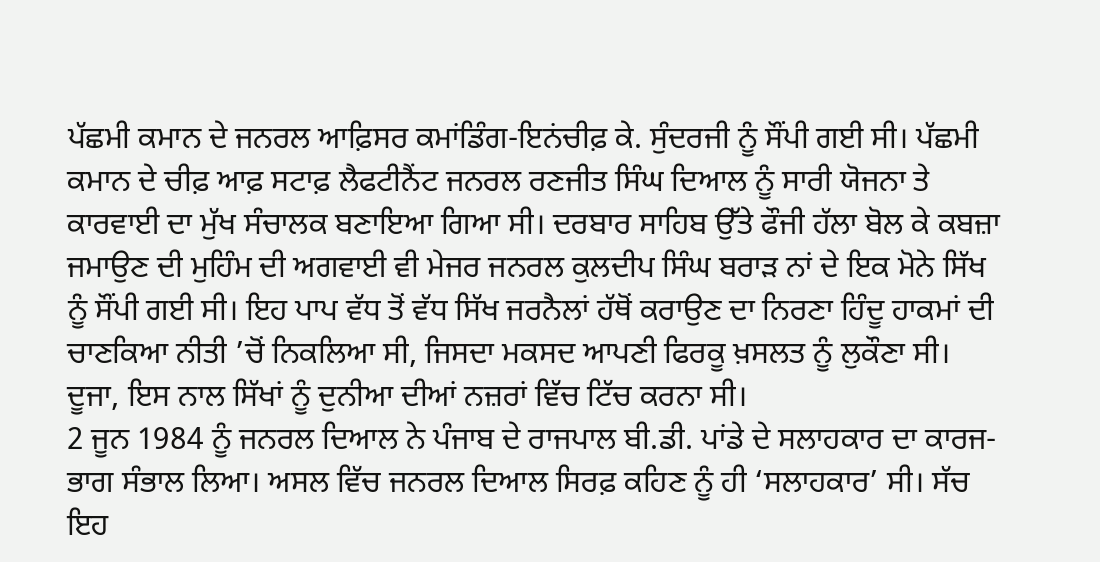ਪੱਛਮੀ ਕਮਾਨ ਦੇ ਜਨਰਲ ਆਫ਼ਿਸਰ ਕਮਾਂਡਿੰਗ-ਇਨਂਚੀਫ਼ ਕੇ. ਸੁੰਦਰਜੀ ਨੂੰ ਸੌਂਪੀ ਗਈ ਸੀ। ਪੱਛਮੀ ਕਮਾਨ ਦੇ ਚੀਫ਼ ਆਫ਼ ਸਟਾਫ਼ ਲੈਫਟੀਨੈਂਟ ਜਨਰਲ ਰਣਜੀਤ ਸਿੰਘ ਦਿਆਲ ਨੂੰ ਸਾਰੀ ਯੋਜਨਾ ਤੇ ਕਾਰਵਾਈ ਦਾ ਮੁੱਖ ਸੰਚਾਲਕ ਬਣਾਇਆ ਗਿਆ ਸੀ। ਦਰਬਾਰ ਸਾਹਿਬ ਉੱਤੇ ਫੌਜੀ ਹੱਲਾ ਬੋਲ ਕੇ ਕਬਜ਼ਾ ਜਮਾਉਣ ਦੀ ਮੁਹਿੰਮ ਦੀ ਅਗਵਾਈ ਵੀ ਮੇਜਰ ਜਨਰਲ ਕੁਲਦੀਪ ਸਿੰਘ ਬਰਾੜ ਨਾਂ ਦੇ ਇਕ ਮੋਨੇ ਸਿੱਖ ਨੂੰ ਸੌਂਪੀ ਗਈ ਸੀ। ਇਹ ਪਾਪ ਵੱਧ ਤੋਂ ਵੱਧ ਸਿੱਖ ਜਰਨੈਲਾਂ ਹੱਥੋਂ ਕਰਾਉਣ ਦਾ ਨਿਰਣਾ ਹਿੰਦੂ ਹਾਕਮਾਂ ਦੀ ਚਾਣਕਿਆ ਨੀਤੀ ’ਚੋਂ ਨਿਕਲਿਆ ਸੀ, ਜਿਸਦਾ ਮਕਸਦ ਆਪਣੀ ਫਿਰਕੂ ਖ਼ਸਲਤ ਨੂੰ ਲੁਕੌਣਾ ਸੀ। ਦੂਜਾ, ਇਸ ਨਾਲ ਸਿੱਖਾਂ ਨੂੰ ਦੁਨੀਆ ਦੀਆਂ ਨਜ਼ਰਾਂ ਵਿੱਚ ਟਿੱਚ ਕਰਨਾ ਸੀ।
2 ਜੂਨ 1984 ਨੂੰ ਜਨਰਲ ਦਿਆਲ ਨੇ ਪੰਜਾਬ ਦੇ ਰਾਜਪਾਲ ਬੀ.ਡੀ. ਪਾਂਡੇ ਦੇ ਸਲਾਹਕਾਰ ਦਾ ਕਾਰਜ-ਭਾਗ ਸੰਭਾਲ ਲਿਆ। ਅਸਲ ਵਿੱਚ ਜਨਰਲ ਦਿਆਲ ਸਿਰਫ਼ ਕਹਿਣ ਨੂੰ ਹੀ ‘ਸਲਾਹਕਾਰ’ ਸੀ। ਸੱਚ ਇਹ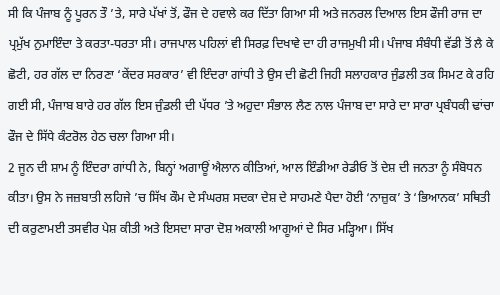ਸੀ ਕਿ ਪੰਜਾਬ ਨੂੰ ਪੂਰਨ ਤੌ ’ਤੇ, ਸਾਰੇ ਪੱਖਾਂ ਤੋਂ, ਫੌਜ ਦੇ ਹਵਾਲੇ ਕਰ ਦਿੱਤਾ ਗਿਆ ਸੀ ਅਤੇ ਜਨਰਲ ਦਿਆਲ ਇਸ ਫੌਜੀ ਰਾਜ ਦਾ ਪ੍ਰਮੁੱਖ ਨੁਮਾਇੰਦਾ ਤੇ ਕਰਤਾ-ਧਰਤਾ ਸੀ। ਰਾਜਪਾਲ ਪਹਿਲਾਂ ਵੀ ਸਿਰਫ਼ ਦਿਖਾਵੇ ਦਾ ਹੀ ਰਾਜਮੁਖੀ ਸੀ। ਪੰਜਾਬ ਸੰਬੰਧੀ ਵੱਡੀ ਤੋਂ ਲੈ ਕੇ ਛੋਟੀ, ਹਰ ਗੱਲ ਦਾ ਨਿਰਣਾ ‘ਕੇਂਦਰ ਸਰਕਾਰ’ ਵੀ ਇੰਦਰਾ ਗਾਂਧੀ ਤੇ ਉਸ ਦੀ ਛੋਟੀ ਜਿਹੀ ਸਲਾਹਕਾਰ ਜੁੰਡਲੀ ਤਕ ਸਿਮਟ ਕੇ ਰਹਿ ਗਈ ਸੀ, ਪੰਜਾਬ ਬਾਰੇ ਹਰ ਗੱਲ ਇਸ ਜੁੰਡਲੀ ਦੀ ਪੱਧਰ ’ਤੇ ਅਹੁਦਾ ਸੰਭਾਲ ਲੈਣ ਨਾਲ ਪੰਜਾਬ ਦਾ ਸਾਰੇ ਦਾ ਸਾਰਾ ਪ੍ਰਬੰਧਕੀ ਢਾਂਚਾ ਫੌਜ ਦੇ ਸਿੱਧੇ ਕੰਟਰੋਲ ਹੇਠ ਚਲਾ ਗਿਆ ਸੀ।
2 ਜੂਨ ਦੀ ਸ਼ਾਮ ਨੂੰ ਇੰਦਰਾ ਗਾਂਧੀ ਨੇ, ਬਿਨ੍ਹਾਂ ਅਗਾਊਂ ਐਲਾਨ ਕੀਤਿਆਂ, ਆਲ ਇੰਡੀਆ ਰੇਡੀਓ ਤੋਂ ਦੇਸ਼ ਦੀ ਜਨਤਾ ਨੂੰ ਸੰਬੋਧਨ ਕੀਤਾ। ਉਸ ਨੇ ਜਜ਼ਬਾਤੀ ਲਹਿਜੇ ’ਚ ਸਿੱਖ ਕੌਮ ਦੇ ਸੰਘਰਸ਼ ਸਦਕਾ ਦੇਸ਼ ਦੇ ਸਾਹਮਣੇ ਪੈਦਾ ਹੋਈ ‘ਨਾਜ਼ੁਕ’ ਤੇ ‘ਭਿਆਨਕ’ ਸਥਿਤੀ ਦੀ ਕਰੁਣਾਮਈ ਤਸਵੀਰ ਪੇਸ਼ ਕੀਤੀ ਅਤੇ ਇਸਦਾ ਸਾਰਾ ਦੋਸ਼ ਅਕਾਲੀ ਆਗੂਆਂ ਦੇ ਸਿਰ ਮੜ੍ਹਿਆ। ਸਿੱਖ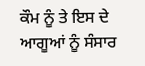ਕੌਮ ਨੂੰ ਤੇ ਇਸ ਦੇ ਆਗੂਆਂ ਨੂੰ ਸੰਸਾਰ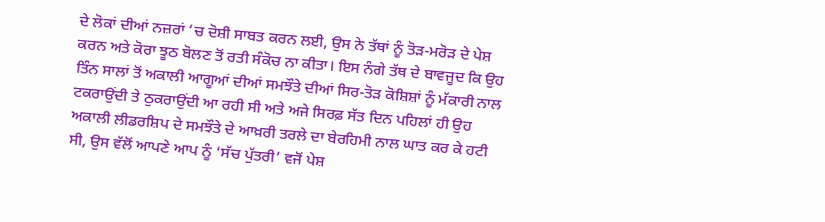ਦੇ ਲੋਕਾਂ ਦੀਆਂ ਨਜ਼ਰਾਂ ’ਚ ਦੋਸ਼ੀ ਸਾਬਤ ਕਰਨ ਲਈ, ਉਸ ਨੇ ਤੱਥਾਂ ਨੂੰ ਤੋੜ-ਮਰੋੜ ਦੇ ਪੇਸ਼ ਕਰਨ ਅਤੇ ਕੋਰਾ ਝੂਠ ਬੋਲਣ ਤੋਂ ਰਤੀ ਸੰਕੋਚ ਨਾ ਕੀਤਾ। ਇਸ ਨੰਗੇ ਤੱਥ ਦੇ ਬਾਵਜੂਦ ਕਿ ਉਹ ਤਿੰਨ ਸਾਲਾਂ ਤੋਂ ਅਕਾਲੀ ਆਗੂਆਂ ਦੀਆਂ ਸਮਝੌਤੇ ਦੀਆਂ ਸਿਰ-ਤੋੜ ਕੋਸ਼ਿਸ਼ਾਂ ਨੂੰ ਮੱਕਾਰੀ ਨਾਲ ਟਕਰਾਉਂਦੀ ਤੇ ਠੁਕਰਾਉਂਦੀ ਆ ਰਹੀ ਸੀ ਅਤੇ ਅਜੇ ਸਿਰਫ਼ ਸੱਤ ਦਿਨ ਪਹਿਲਾਂ ਹੀ ਉਹ ਅਕਾਲੀ ਲੀਡਰਸ਼ਿਪ ਦੇ ਸਮਝੌਤੇ ਦੇ ਆਖ਼ਰੀ ਤਰਲੇ ਦਾ ਬੇਰਹਿਮੀ ਨਾਲ ਘਾਤ ਕਰ ਕੇ ਹਟੀ ਸੀ, ਉਸ ਵੱਲੋਂ ਆਪਣੇ ਆਪ ਨੂੰ ‘ਸੱਚ ਪੁੱਤਰੀ’ ਵਜੋਂ ਪੇਸ਼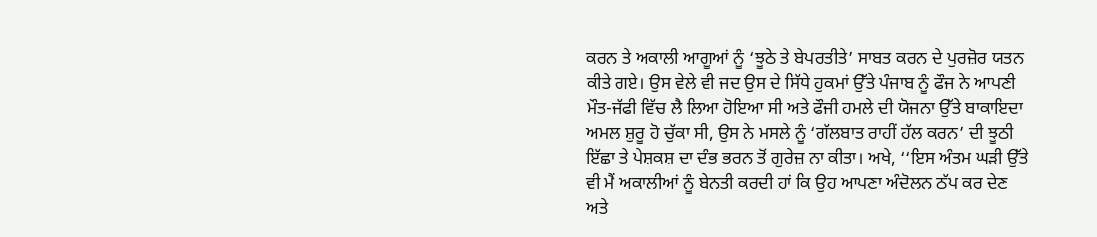ਕਰਨ ਤੇ ਅਕਾਲੀ ਆਗੂਆਂ ਨੂੰ ‘ਝੂਠੇ ਤੇ ਬੇਪਰਤੀਤੇ’ ਸਾਬਤ ਕਰਨ ਦੇ ਪੁਰਜ਼ੋਰ ਯਤਨ ਕੀਤੇ ਗਏ। ਉਸ ਵੇਲੇ ਵੀ ਜਦ ਉਸ ਦੇ ਸਿੱਧੇ ਹੁਕਮਾਂ ਉੱਤੇ ਪੰਜਾਬ ਨੂੰ ਫੌਜ ਨੇ ਆਪਣੀ ਮੌਤ-ਜੱਫੀ ਵਿੱਚ ਲੈ ਲਿਆ ਹੋਇਆ ਸੀ ਅਤੇ ਫੌਜੀ ਹਮਲੇ ਦੀ ਯੋਜਨਾ ਉੱਤੇ ਬਾਕਾਇਦਾ ਅਮਲ ਸ਼ੁਰੂ ਹੋ ਚੁੱਕਾ ਸੀ, ਉਸ ਨੇ ਮਸਲੇ ਨੂੰ ‘ਗੱਲਬਾਤ ਰਾਹੀਂ ਹੱਲ ਕਰਨ’ ਦੀ ਝੂਠੀ ਇੱਛਾ ਤੇ ਪੇਸ਼ਕਸ਼ ਦਾ ਦੰਭ ਭਰਨ ਤੋਂ ਗੁਰੇਜ਼ ਨਾ ਕੀਤਾ। ਅਖੇ, ‘‘ਇਸ ਅੰਤਮ ਘੜੀ ਉੱਤੇ ਵੀ ਮੈਂ ਅਕਾਲੀਆਂ ਨੂੰ ਬੇਨਤੀ ਕਰਦੀ ਹਾਂ ਕਿ ਉਹ ਆਪਣਾ ਅੰਦੋਲਨ ਠੱਪ ਕਰ ਦੇਣ ਅਤੇ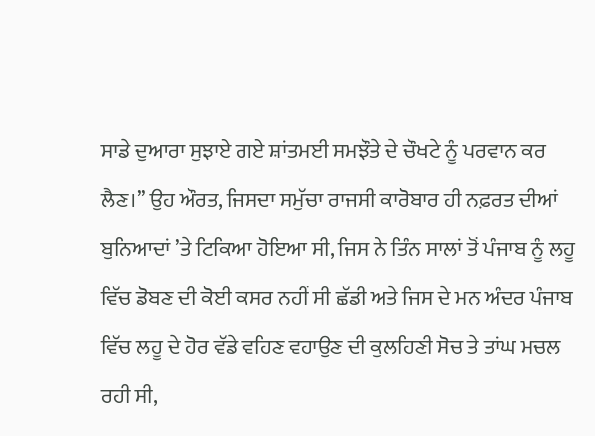ਸਾਡੇ ਦੁਆਰਾ ਸੁਝਾਏ ਗਏ ਸ਼ਾਂਤਮਈ ਸਮਝੌਤੇ ਦੇ ਚੌਖਟੇ ਨੂੰ ਪਰਵਾਨ ਕਰ ਲੈਣ।’’ ਉਹ ਔਰਤ, ਜਿਸਦਾ ਸਮੁੱਚਾ ਰਾਜਸੀ ਕਾਰੋਬਾਰ ਹੀ ਨਫ਼ਰਤ ਦੀਆਂ ਬੁਨਿਆਦਾਂ ’ਤੇ ਟਿਕਿਆ ਹੋਇਆ ਸੀ, ਜਿਸ ਨੇ ਤਿੰਨ ਸਾਲਾਂ ਤੋਂ ਪੰਜਾਬ ਨੂੰ ਲਹੂ ਵਿੱਚ ਡੋਬਣ ਦੀ ਕੋਈ ਕਸਰ ਨਹੀਂ ਸੀ ਛੱਡੀ ਅਤੇ ਜਿਸ ਦੇ ਮਨ ਅੰਦਰ ਪੰਜਾਬ ਵਿੱਚ ਲਹੂ ਦੇ ਹੋਰ ਵੱਡੇ ਵਹਿਣ ਵਹਾਉਣ ਦੀ ਕੁਲਹਿਣੀ ਸੋਚ ਤੇ ਤਾਂਘ ਮਚਲ ਰਹੀ ਸੀ,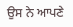ਉਸ ਨੇ ਆਪਣੇ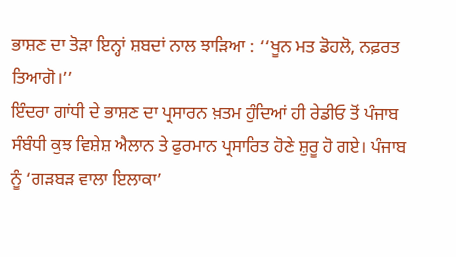ਭਾਸ਼ਣ ਦਾ ਤੋੜਾ ਇਨ੍ਹਾਂ ਸ਼ਬਦਾਂ ਨਾਲ ਝਾੜਿਆ : ‘‘ਖੂਨ ਮਤ ਡੋਹਲੋ, ਨਫ਼ਰਤ ਤਿਆਗੋ।’’
ਇੰਦਰਾ ਗਾਂਧੀ ਦੇ ਭਾਸ਼ਣ ਦਾ ਪ੍ਰਸਾਰਨ ਖ਼ਤਮ ਹੁੰਦਿਆਂ ਹੀ ਰੇਡੀਓ ਤੋਂ ਪੰਜਾਬ ਸੰਬੰਧੀ ਕੁਝ ਵਿਸ਼ੇਸ਼ ਐਲਾਨ ਤੇ ਫੁਰਮਾਨ ਪ੍ਰਸਾਰਿਤ ਹੋਣੇ ਸ਼ੁਰੂ ਹੋ ਗਏ। ਪੰਜਾਬ ਨੂੰ ‘ਗੜਬੜ ਵਾਲਾ ਇਲਾਕਾ’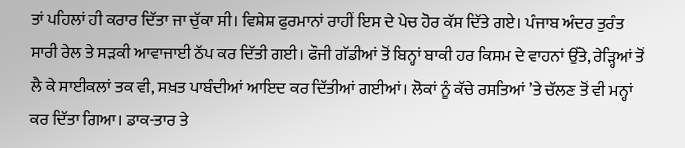ਤਾਂ ਪਹਿਲਾਂ ਹੀ ਕਰਾਰ ਦਿੱਤਾ ਜਾ ਚੁੱਕਾ ਸੀ। ਵਿਸ਼ੇਸ਼ ਫੁਰਮਾਨਾਂ ਰਾਹੀਂ ਇਸ ਦੇ ਪੇਚ ਹੋਰ ਕੱਸ ਦਿੱਤੇ ਗਏ। ਪੰਜਾਬ ਅੰਦਰ ਤੁਰੰਤ ਸਾਰੀ ਰੇਲ ਤੇ ਸੜਕੀ ਆਵਾਜਾਈ ਠੱਪ ਕਰ ਦਿੱਤੀ ਗਈ। ਫੌਜੀ ਗੱਡੀਆਂ ਤੋਂ ਬਿਨ੍ਹਾਂ ਬਾਕੀ ਹਰ ਕਿਸਮ ਦੇ ਵਾਹਨਾਂ ਉੱਤੇ, ਰੇੜ੍ਹਿਆਂ ਤੋਂ ਲੈ ਕੇ ਸਾਈਕਲਾਂ ਤਕ ਵੀ, ਸਖ਼ਤ ਪਾਬੰਦੀਆਂ ਆਇਦ ਕਰ ਦਿੱਤੀਆਂ ਗਈਆਂ। ਲੋਕਾਂ ਨੂੰ ਕੱਚੇ ਰਸਤਿਆਂ ’ਤੇ ਚੱਲਣ ਤੋਂ ਵੀ ਮਨ੍ਹਾਂ ਕਰ ਦਿੱਤਾ ਗਿਆ। ਡਾਕ-ਤਾਰ ਤੇ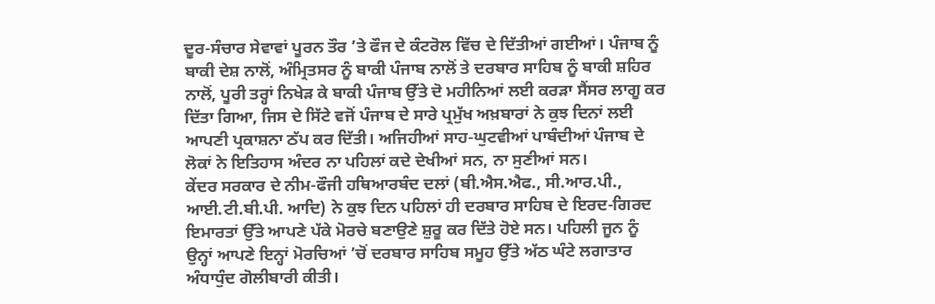ਦੂਰ-ਸੰਚਾਰ ਸੇਵਾਵਾਂ ਪੂਰਨ ਤੌਰ ’ਤੇ ਫੌਜ ਦੇ ਕੰਟਰੋਲ ਵਿੱਚ ਦੇ ਦਿੱਤੀਆਂ ਗਈਆਂ। ਪੰਜਾਬ ਨੂੰ ਬਾਕੀ ਦੇਸ਼ ਨਾਲੋਂ, ਅੰਮ੍ਰਿਤਸਰ ਨੂੰ ਬਾਕੀ ਪੰਜਾਬ ਨਾਲੋਂ ਤੇ ਦਰਬਾਰ ਸਾਹਿਬ ਨੂੰ ਬਾਕੀ ਸ਼ਹਿਰ ਨਾਲੋਂ, ਪੂਰੀ ਤਰ੍ਹਾਂ ਨਿਖੇੜ ਕੇ ਬਾਕੀ ਪੰਜਾਬ ਉੱਤੇ ਦੋ ਮਹੀਨਿਆਂ ਲਈ ਕਰੜਾ ਸੈਂਸਰ ਲਾਗੂ ਕਰ ਦਿੱਤਾ ਗਿਆ, ਜਿਸ ਦੇ ਸਿੱਟੇ ਵਜੋਂ ਪੰਜਾਬ ਦੇ ਸਾਰੇ ਪ੍ਰਮੁੱਖ ਅਖ਼ਬਾਰਾਂ ਨੇ ਕੁਝ ਦਿਨਾਂ ਲਈ ਆਪਣੀ ਪ੍ਰਕਾਸ਼ਨਾ ਠੱਪ ਕਰ ਦਿੱਤੀ। ਅਜਿਹੀਆਂ ਸਾਹ-ਘੁਟਵੀਆਂ ਪਾਬੰਦੀਆਂ ਪੰਜਾਬ ਦੇ ਲੋਕਾਂ ਨੇ ਇਤਿਹਾਸ ਅੰਦਰ ਨਾ ਪਹਿਲਾਂ ਕਦੇ ਦੇਖੀਆਂ ਸਨ, ਨਾ ਸੁਣੀਆਂ ਸਨ।
ਕੇਂਦਰ ਸਰਕਾਰ ਦੇ ਨੀਮ-ਫੌਜੀ ਹਥਿਆਰਬੰਦ ਦਲਾਂ (ਬੀ.ਐਸ.ਐਫ., ਸੀ.ਆਰ.ਪੀ., ਆਈ.ਟੀ.ਬੀ.ਪੀ. ਆਦਿ) ਨੇ ਕੁਝ ਦਿਨ ਪਹਿਲਾਂ ਹੀ ਦਰਬਾਰ ਸਾਹਿਬ ਦੇ ਇਰਦ-ਗਿਰਦ ਇਮਾਰਤਾਂ ਉੱਤੇ ਆਪਣੇ ਪੱਕੇ ਮੋਰਚੇ ਬਣਾਉਣੇ ਸ਼ੁਰੂ ਕਰ ਦਿੱਤੇ ਹੋਏ ਸਨ। ਪਹਿਲੀ ਜੂਨ ਨੂੰ ਉਨ੍ਹਾਂ ਆਪਣੇ ਇਨ੍ਹਾਂ ਮੋਰਚਿਆਂ ’ਚੋਂ ਦਰਬਾਰ ਸਾਹਿਬ ਸਮੂਹ ਉੱਤੇ ਅੱਠ ਘੰਟੇ ਲਗਾਤਾਰ ਅੰਧਾਧੁੰਦ ਗੋਲੀਬਾਰੀ ਕੀਤੀ।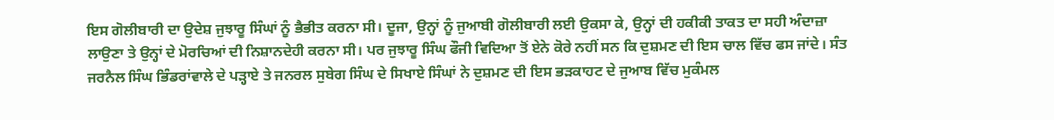ਇਸ ਗੋਲੀਬਾਰੀ ਦਾ ਉਦੇਸ਼ ਜੁਝਾਰੂ ਸਿੰਘਾਂ ਨੂੰ ਭੈਭੀਤ ਕਰਨਾ ਸੀ। ਦੂਜਾ, ਉਨ੍ਹਾਂ ਨੂੰ ਜੁਆਬੀ ਗੋਲੀਬਾਰੀ ਲਈ ਉਕਸਾ ਕੇ, ਉਨ੍ਹਾਂ ਦੀ ਹਕੀਕੀ ਤਾਕਤ ਦਾ ਸਹੀ ਅੰਦਾਜ਼ਾ ਲਾਉਣਾ ਤੇ ਉਨ੍ਹਾਂ ਦੇ ਮੋਰਚਿਆਂ ਦੀ ਨਿਸ਼ਾਨਦੇਹੀ ਕਰਨਾ ਸੀ। ਪਰ ਜੁਝਾਰੂ ਸਿੰਘ ਫੌਜੀ ਵਿਦਿਆ ਤੋਂ ਏਨੇ ਕੋਰੇ ਨਹੀਂ ਸਨ ਕਿ ਦੁਸ਼ਮਣ ਦੀ ਇਸ ਚਾਲ ਵਿੱਚ ਫਸ ਜਾਂਦੇ। ਸੰਤ ਜਰਨੈਲ ਸਿੰਘ ਭਿੰਡਰਾਂਵਾਲੇ ਦੇ ਪੜ੍ਹਾਏ ਤੇ ਜਨਰਲ ਸੁਬੇਗ ਸਿੰਘ ਦੇ ਸਿਖਾਏ ਸਿੰਘਾਂ ਨੇ ਦੁਸ਼ਮਣ ਦੀ ਇਸ ਭੜਕਾਹਟ ਦੇ ਜੁਆਬ ਵਿੱਚ ਮੁਕੰਮਲ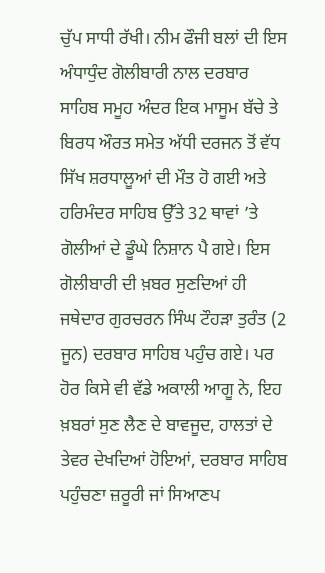ਚੁੱਪ ਸਾਧੀ ਰੱਖੀ। ਨੀਮ ਫੌਜੀ ਬਲਾਂ ਦੀ ਇਸ ਅੰਧਾਧੁੰਦ ਗੋਲੀਬਾਰੀ ਨਾਲ ਦਰਬਾਰ ਸਾਹਿਬ ਸਮੂਹ ਅੰਦਰ ਇਕ ਮਾਸੂਮ ਬੱਚੇ ਤੇ ਬਿਰਧ ਔਰਤ ਸਮੇਤ ਅੱਧੀ ਦਰਜਨ ਤੋਂ ਵੱਧ ਸਿੱਖ ਸ਼ਰਧਾਲੂਆਂ ਦੀ ਮੌਤ ਹੋ ਗਈ ਅਤੇ ਹਰਿਮੰਦਰ ਸਾਹਿਬ ਉੱਤੇ 32 ਥਾਵਾਂ ’ਤੇ ਗੋਲੀਆਂ ਦੇ ਡੂੰਘੇ ਨਿਸ਼ਾਨ ਪੈ ਗਏ। ਇਸ ਗੋਲੀਬਾਰੀ ਦੀ ਖ਼ਬਰ ਸੁਣਦਿਆਂ ਹੀ ਜਥੇਦਾਰ ਗੁਰਚਰਨ ਸਿੰਘ ਟੌਹੜਾ ਤੁਰੰਤ (2 ਜੂਨ) ਦਰਬਾਰ ਸਾਹਿਬ ਪਹੁੰਚ ਗਏ। ਪਰ ਹੋਰ ਕਿਸੇ ਵੀ ਵੱਡੇ ਅਕਾਲੀ ਆਗੂ ਨੇ, ਇਹ ਖ਼ਬਰਾਂ ਸੁਣ ਲੈਣ ਦੇ ਬਾਵਜੂਦ, ਹਾਲਤਾਂ ਦੇ ਤੇਵਰ ਦੇਖਦਿਆਂ ਹੋਇਆਂ, ਦਰਬਾਰ ਸਾਹਿਬ ਪਹੁੰਚਣਾ ਜ਼ਰੂਰੀ ਜਾਂ ਸਿਆਣਪ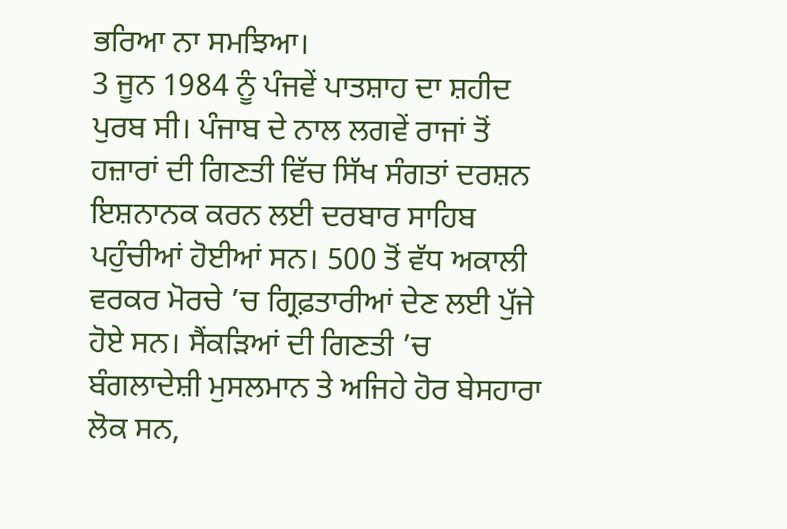ਭਰਿਆ ਨਾ ਸਮਝਿਆ।
3 ਜੂਨ 1984 ਨੂੰ ਪੰਜਵੇਂ ਪਾਤਸ਼ਾਹ ਦਾ ਸ਼ਹੀਦ ਪੁਰਬ ਸੀ। ਪੰਜਾਬ ਦੇ ਨਾਲ ਲਗਵੇਂ ਰਾਜਾਂ ਤੋਂ ਹਜ਼ਾਰਾਂ ਦੀ ਗਿਣਤੀ ਵਿੱਚ ਸਿੱਖ ਸੰਗਤਾਂ ਦਰਸ਼ਨ ਇਸ਼ਨਾਨਕ ਕਰਨ ਲਈ ਦਰਬਾਰ ਸਾਹਿਬ ਪਹੁੰਚੀਆਂ ਹੋਈਆਂ ਸਨ। 500 ਤੋਂ ਵੱਧ ਅਕਾਲੀ ਵਰਕਰ ਮੋਰਚੇ ’ਚ ਗ੍ਰਿਫ਼ਤਾਰੀਆਂ ਦੇਣ ਲਈ ਪੁੱਜੇ ਹੋਏ ਸਨ। ਸੈਂਕੜਿਆਂ ਦੀ ਗਿਣਤੀ ’ਚ ਬੰਗਲਾਦੇਸ਼ੀ ਮੁਸਲਮਾਨ ਤੇ ਅਜਿਹੇ ਹੋਰ ਬੇਸਹਾਰਾ ਲੋਕ ਸਨ,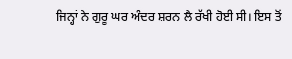ਜਿਨ੍ਹਾਂ ਨੇ ਗੁਰੂ ਘਰ ਅੰਦਰ ਸ਼ਰਨ ਲੈ ਰੱਖੀ ਹੋਈ ਸੀ। ਇਸ ਤੋਂ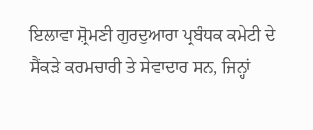ਇਲਾਵਾ ਸ਼੍ਰੋਮਣੀ ਗੁਰਦੁਆਰਾ ਪ੍ਰਬੰਧਕ ਕਮੇਟੀ ਦੇ ਸੈਂਕੜੇ ਕਰਮਚਾਰੀ ਤੇ ਸੇਵਾਦਾਰ ਸਨ, ਜਿਨ੍ਹਾਂ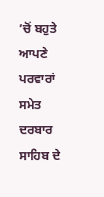’ਚੋਂ ਬਹੁਤੇ ਆਪਣੇ ਪਰਵਾਰਾਂ ਸਮੇਤ ਦਰਬਾਰ ਸਾਹਿਬ ਦੇ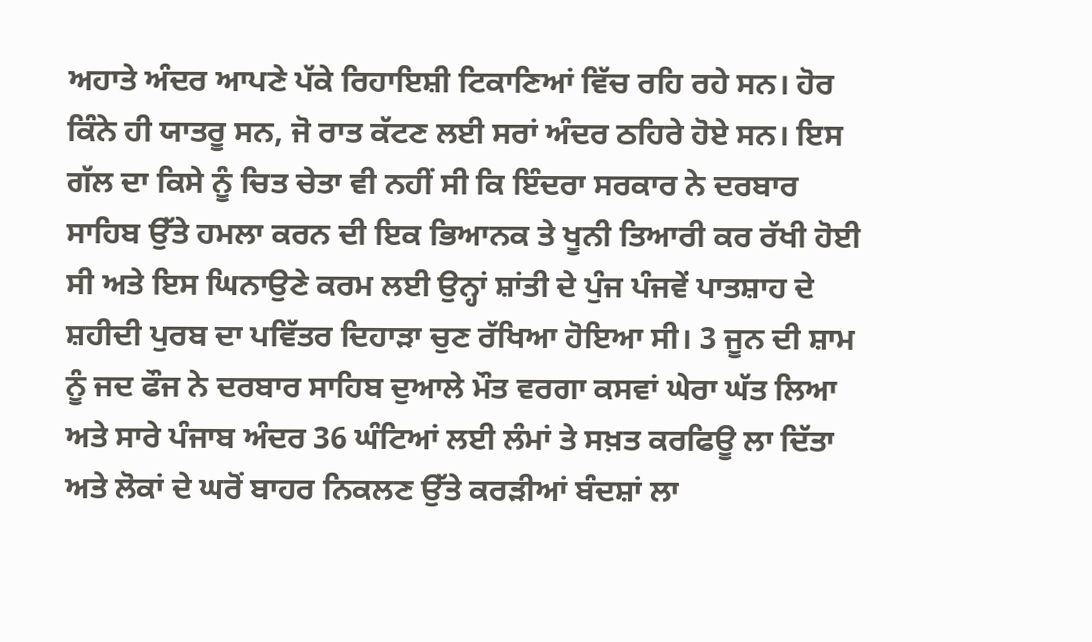ਅਹਾਤੇ ਅੰਦਰ ਆਪਣੇ ਪੱਕੇ ਰਿਹਾਇਸ਼ੀ ਟਿਕਾਣਿਆਂ ਵਿੱਚ ਰਹਿ ਰਹੇ ਸਨ। ਹੋਰ ਕਿੰਨੇ ਹੀ ਯਾਤਰੂ ਸਨ, ਜੋ ਰਾਤ ਕੱਟਣ ਲਈ ਸਰਾਂ ਅੰਦਰ ਠਹਿਰੇ ਹੋਏ ਸਨ। ਇਸ ਗੱਲ ਦਾ ਕਿਸੇ ਨੂੰ ਚਿਤ ਚੇਤਾ ਵੀ ਨਹੀਂ ਸੀ ਕਿ ਇੰਦਰਾ ਸਰਕਾਰ ਨੇ ਦਰਬਾਰ ਸਾਹਿਬ ਉੱਤੇ ਹਮਲਾ ਕਰਨ ਦੀ ਇਕ ਭਿਆਨਕ ਤੇ ਖੂਨੀ ਤਿਆਰੀ ਕਰ ਰੱਖੀ ਹੋਈ ਸੀ ਅਤੇ ਇਸ ਘਿਨਾਉਣੇ ਕਰਮ ਲਈ ਉਨ੍ਹਾਂ ਸ਼ਾਂਤੀ ਦੇ ਪੁੰਜ ਪੰਜਵੇਂ ਪਾਤਸ਼ਾਹ ਦੇ ਸ਼ਹੀਦੀ ਪੁਰਬ ਦਾ ਪਵਿੱਤਰ ਦਿਹਾੜਾ ਚੁਣ ਰੱਖਿਆ ਹੋਇਆ ਸੀ। 3 ਜੂਨ ਦੀ ਸ਼ਾਮ ਨੂੰ ਜਦ ਫੌਜ ਨੇ ਦਰਬਾਰ ਸਾਹਿਬ ਦੁਆਲੇ ਮੌਤ ਵਰਗਾ ਕਸਵਾਂ ਘੇਰਾ ਘੱਤ ਲਿਆ ਅਤੇ ਸਾਰੇ ਪੰਜਾਬ ਅੰਦਰ 36 ਘੰਟਿਆਂ ਲਈ ਲੰਮਾਂ ਤੇ ਸਖ਼ਤ ਕਰਫਿਊ ਲਾ ਦਿੱਤਾ ਅਤੇ ਲੋਕਾਂ ਦੇ ਘਰੋਂ ਬਾਹਰ ਨਿਕਲਣ ਉੱਤੇ ਕਰੜੀਆਂ ਬੰਦਸ਼ਾਂ ਲਾ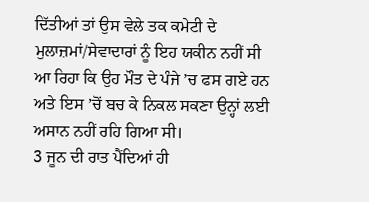ਦਿੱਤੀਆਂ ਤਾਂ ਉਸ ਵੇਲੇ ਤਕ ਕਮੇਟੀ ਦੇ ਮੁਲਾਜ਼ਮਾਂ/ਸੇਵਾਦਾਰਾਂ ਨੂੰ ਇਹ ਯਕੀਨ ਨਹੀਂ ਸੀ ਆ ਰਿਹਾ ਕਿ ਉਹ ਮੌਤ ਦੇ ਪੰਜੇ ’ਚ ਫਸ ਗਏ ਹਨ ਅਤੇ ਇਸ ’ਚੋਂ ਬਚ ਕੇ ਨਿਕਲ ਸਕਣਾ ਉਨ੍ਹਾਂ ਲਈ ਅਸਾਨ ਨਹੀਂ ਰਹਿ ਗਿਆ ਸੀ।
3 ਜੂਨ ਦੀ ਰਾਤ ਪੈਂਦਿਆਂ ਹੀ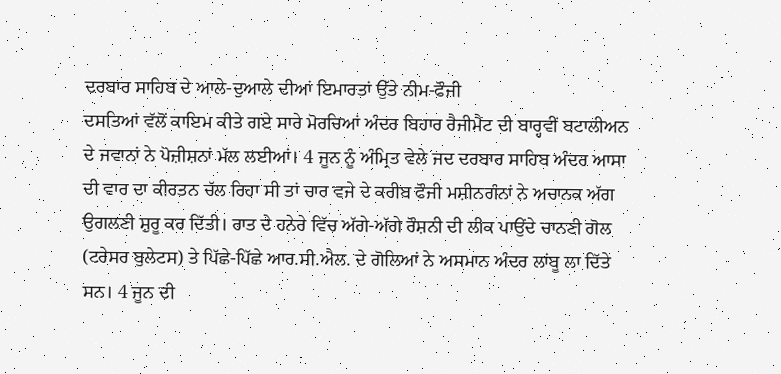ਦਰਬਾਰ ਸਾਹਿਬ ਦੇ ਆਲੇ-ਦੁਆਲੇ ਦੀਆਂ ਇਮਾਰਤਾਂ ਉੱਤੇ ਨੀਮ-ਫੌਜੀ
ਦਸਤਿਆਂ ਵੱਲੋਂ ਕਾਇਮ ਕੀਤੇ ਗਏ ਸਾਰੇ ਮੋਰਚਿਆਂ ਅੰਦਰ ਬਿਹਾਰ ਰੈਜੀਮੈਂਟ ਦੀ ਬਾਰ੍ਹਵੀਂ ਬਟਾਲੀਅਨ
ਦੇ ਜਵਾਨਾਂ ਨੇ ਪੋਜ਼ੀਸ਼ਨਾਂ ਮੱਲ ਲਈਆਂ। 4 ਜੂਨ ਨੂੰ ਅੰਮ੍ਰਿਤ ਵੇਲੇ ਜਦ ਦਰਬਾਰ ਸਾਹਿਬ ਅੰਦਰ ਆਸਾ
ਦੀ ਵਾਰ ਦਾ ਕੀਰਤਨ ਚੱਲ ਰਿਹਾ ਸੀ ਤਾਂ ਚਾਰ ਵਜੇ ਦੇ ਕਰੀਬ ਫੌਜੀ ਮਸ਼ੀਨਗੰਨਾਂ ਨੇ ਅਚਾਨਕ ਅੱਗ
ਉਗਲਣੀ ਸ਼ੁਰੂ ਕਰ ਦਿੱਤੀ। ਰਾਤ ਦੇ ਹਨੇਰੇ ਵਿੱਚ ਅੱਗੇ-ਅੱਗੇ ਰੌਸ਼ਨੀ ਦੀ ਲੀਕ ਪਾਉਂਦੇ ਚਾਨਣੀ ਗੋਲ
(ਟਰੇਸਰ ਬੁਲੇਟਸ) ਤੇ ਪਿੱਛੇ-ਪਿੱਛੇ ਆਰ.ਸੀ.ਐਲ. ਦੇ ਗੋਲਿਆਂ ਨੇ ਅਸਮਾਨ ਅੰਦਰ ਲਾਂਬੂ ਲਾ ਦਿੱਤੇ
ਸਨ। 4 ਜੂਨ ਦੀ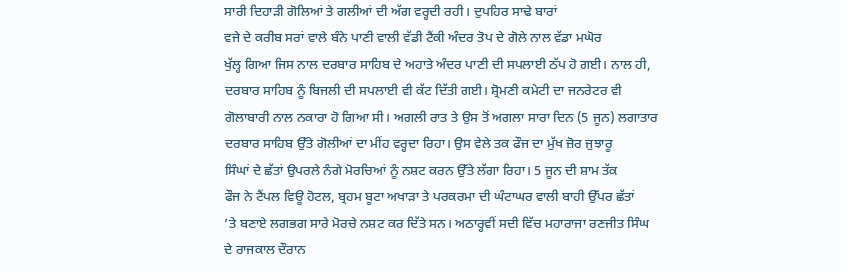ਸਾਰੀ ਦਿਹਾੜੀ ਗੋਲਿਆਂ ਤੇ ਗਲੀਆਂ ਦੀ ਅੱਗ ਵਰ੍ਹਦੀ ਰਹੀ। ਦੁਪਹਿਰ ਸਾਢੇ ਬਾਰਾਂ
ਵਜੇ ਦੇ ਕਰੀਬ ਸਰਾਂ ਵਾਲੇ ਬੰਨੇ ਪਾਣੀ ਵਾਲੀ ਵੱਡੀ ਟੈਂਕੀ ਅੰਦਰ ਤੋਪ ਦੇ ਗੋਲੇ ਨਾਲ ਵੱਡਾ ਮਘੋਰ
ਖੁੱਲ੍ਹ ਗਿਆ ਜਿਸ ਨਾਲ ਦਰਬਾਰ ਸਾਹਿਬ ਦੇ ਅਹਾਤੇ ਅੰਦਰ ਪਾਣੀ ਦੀ ਸਪਲਾਈ ਠੱਪ ਹੋ ਗਈ। ਨਾਲ ਹੀ,
ਦਰਬਾਰ ਸਾਹਿਬ ਨੂੰ ਬਿਜਲੀ ਦੀ ਸਪਲਾਈ ਵੀ ਕੱਟ ਦਿੱਤੀ ਗਈ। ਸ਼੍ਰੋਮਣੀ ਕਮੇਟੀ ਦਾ ਜਨਰੇਟਰ ਵੀ
ਗੋਲਾਬਾਰੀ ਨਾਲ ਨਕਾਰਾ ਹੋ ਗਿਆ ਸੀ। ਅਗਲੀ ਰਾਤ ਤੇ ਉਸ ਤੋਂ ਅਗਲਾ ਸਾਰਾ ਦਿਨ (5 ਜੂਨ) ਲਗਾਤਾਰ
ਦਰਬਾਰ ਸਾਹਿਬ ਉੱਤੇ ਗੋਲੀਆਂ ਦਾ ਮੀਂਹ ਵਰ੍ਹਦਾ ਰਿਹਾ। ਉਸ ਵੇਲੇ ਤਕ ਫੌਜ ਦਾ ਮੁੱਖ ਜ਼ੋਰ ਜੁਝਾਰੂ
ਸਿੰਘਾਂ ਦੇ ਛੱਤਾਂ ਉਪਰਲੇ ਨੰਗੇ ਮੋਰਚਿਆਂ ਨੂੰ ਨਸ਼ਟ ਕਰਨ ਉੱਤੇ ਲੱਗਾ ਰਿਹਾ। 5 ਜੂਨ ਦੀ ਸ਼ਾਮ ਤੱਕ
ਫੌਜ ਨੇ ਟੈਂਪਲ ਵਿਊ ਹੋਟਲ, ਬ੍ਰਹਮ ਬੂਟਾ ਅਖਾੜਾ ਤੇ ਪਰਕਰਮਾ ਦੀ ਘੰਟਾਘਰ ਵਾਲੀ ਬਾਹੀ ਉੱਪਰ ਛੱਤਾਂ
’ਤੇ ਬਣਾਏ ਲਗਭਗ ਸਾਰੇ ਮੋਰਚੇ ਨਸ਼ਟ ਕਰ ਦਿੱਤੇ ਸਨ। ਅਠਾਰ੍ਹਵੀਂ ਸਦੀ ਵਿੱਚ ਮਹਾਰਾਜਾ ਰਣਜੀਤ ਸਿੰਘ
ਦੇ ਰਾਜਕਾਲ ਦੌਰਾਨ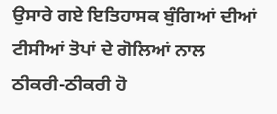ਉਸਾਰੇ ਗਏ ਇਤਿਹਾਸਕ ਬੁੰਗਿਆਂ ਦੀਆਂ ਟੀਸੀਆਂ ਤੋਪਾਂ ਦੇ ਗੋਲਿਆਂ ਨਾਲ
ਠੀਕਰੀ-ਠੀਕਰੀ ਹੋ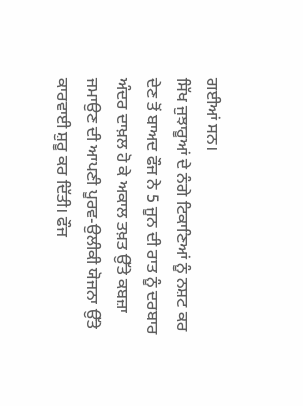ਗਈਆਂ ਸਨ।
ਸਿੱਖ ਜੁਝਾਰੂਆਂ ਦੇ ਨੰਗੇ ਟਿਕਾਣਿਆਂ ਨੂੰ ਨਸ਼ਟ ਕਰ ਦੇਣ ਤੋਂ ਬਾਅਦ ਫੌਜ ਨੇ 5 ਜੂਨ ਦੀ ਰਾਤ ਨੂੰ ਦਰਬਾਰ ਅੰਦਰ ਦਾਖ਼ਲ ਹੋ ਕੇ ਅਕਾਲ ਤਖ਼ਤ ਉੱਤੇ ਕਬਜ਼ਾ ਜਮਾਉਣ ਦੀ ਆਪਣੀ ਪੂਰਵ-ਉਲੀਕੀ ਯੋਜਨਾ ਉੱਤੇ ਕਾਰਵਾਈ ਸ਼ੁਰੂ ਕਰ ਦਿੱਤੀ। ਫੌਜ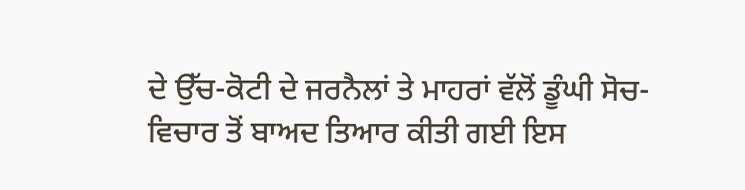ਦੇ ਉੱਚ-ਕੋਟੀ ਦੇ ਜਰਨੈਲਾਂ ਤੇ ਮਾਹਰਾਂ ਵੱਲੋਂ ਡੂੰਘੀ ਸੋਚ-ਵਿਚਾਰ ਤੋਂ ਬਾਅਦ ਤਿਆਰ ਕੀਤੀ ਗਈ ਇਸ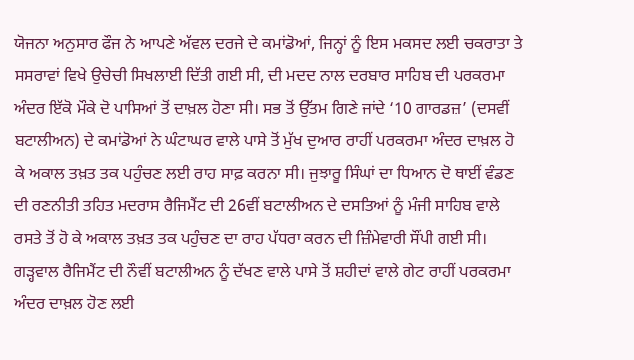ਯੋਜਨਾ ਅਨੁਸਾਰ ਫੌਜ ਨੇ ਆਪਣੇ ਅੱਵਲ ਦਰਜੇ ਦੇ ਕਮਾਂਡੋਆਂ, ਜਿਨ੍ਹਾਂ ਨੂੰ ਇਸ ਮਕਸਦ ਲਈ ਚਕਰਾਤਾ ਤੇ ਸਸਰਾਵਾਂ ਵਿਖੇ ਉਚੇਚੀ ਸਿਖਲਾਈ ਦਿੱਤੀ ਗਈ ਸੀ, ਦੀ ਮਦਦ ਨਾਲ ਦਰਬਾਰ ਸਾਹਿਬ ਦੀ ਪਰਕਰਮਾ ਅੰਦਰ ਇੱਕੋ ਮੌਕੇ ਦੋ ਪਾਸਿਆਂ ਤੋਂ ਦਾਖ਼ਲ ਹੋਣਾ ਸੀ। ਸਭ ਤੋਂ ਉੱਤਮ ਗਿਣੇ ਜਾਂਦੇ ‘10 ਗਾਰਡਜ਼’ (ਦਸਵੀਂ ਬਟਾਲੀਅਨ) ਦੇ ਕਮਾਂਡੋਆਂ ਨੇ ਘੰਟਾਘਰ ਵਾਲੇ ਪਾਸੇ ਤੋਂ ਮੁੱਖ ਦੁਆਰ ਰਾਹੀਂ ਪਰਕਰਮਾ ਅੰਦਰ ਦਾਖ਼ਲ ਹੋ ਕੇ ਅਕਾਲ ਤਖ਼ਤ ਤਕ ਪਹੁੰਚਣ ਲਈ ਰਾਹ ਸਾਫ਼ ਕਰਨਾ ਸੀ। ਜੁਝਾਰੂ ਸਿੰਘਾਂ ਦਾ ਧਿਆਨ ਦੋ ਥਾਈਂ ਵੰਡਣ ਦੀ ਰਣਨੀਤੀ ਤਹਿਤ ਮਦਰਾਸ ਰੈਜਿਮੈਂਟ ਦੀ 26ਵੀਂ ਬਟਾਲੀਅਨ ਦੇ ਦਸਤਿਆਂ ਨੂੰ ਮੰਜੀ ਸਾਹਿਬ ਵਾਲੇ ਰਸਤੇ ਤੋਂ ਹੋ ਕੇ ਅਕਾਲ ਤਖ਼ਤ ਤਕ ਪਹੁੰਚਣ ਦਾ ਰਾਹ ਪੱਧਰਾ ਕਰਨ ਦੀ ਜ਼ਿੰਮੇਵਾਰੀ ਸੌਂਪੀ ਗਈ ਸੀ। ਗੜ੍ਹਵਾਲ ਰੈਜਿਮੈਂਟ ਦੀ ਨੌਵੀਂ ਬਟਾਲੀਅਨ ਨੂੰ ਦੱਖਣ ਵਾਲੇ ਪਾਸੇ ਤੋਂ ਸ਼ਹੀਦਾਂ ਵਾਲੇ ਗੇਟ ਰਾਹੀਂ ਪਰਕਰਮਾ ਅੰਦਰ ਦਾਖ਼ਲ ਹੋਣ ਲਈ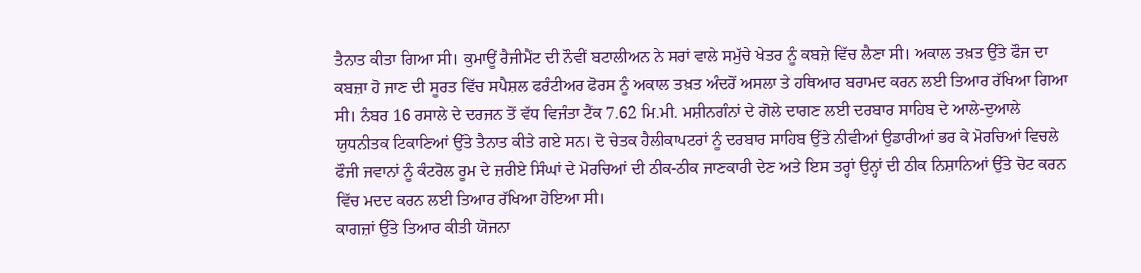ਤੈਨਾਤ ਕੀਤਾ ਗਿਆ ਸੀ। ਕੁਮਾਊਂ ਰੈਜੀਮੈਂਟ ਦੀ ਨੌਵੀਂ ਬਟਾਲੀਅਨ ਨੇ ਸਰਾਂ ਵਾਲੇ ਸਮੁੱਚੇ ਖੇਤਰ ਨੂੰ ਕਬਜ਼ੇ ਵਿੱਚ ਲੈਣਾ ਸੀ। ਅਕਾਲ ਤਖ਼ਤ ਉੱਤੇ ਫੌਜ ਦਾ ਕਬਜ਼ਾ ਹੋ ਜਾਣ ਦੀ ਸੂਰਤ ਵਿੱਚ ਸਪੈਸ਼ਲ ਫਰੰਟੀਅਰ ਫੋਰਸ ਨੂੰ ਅਕਾਲ ਤਖ਼ਤ ਅੰਦਰੋਂ ਅਸਲਾ ਤੇ ਹਥਿਆਰ ਬਰਾਮਦ ਕਰਨ ਲਈ ਤਿਆਰ ਰੱਖਿਆ ਗਿਆ ਸੀ। ਨੰਬਰ 16 ਰਸਾਲੇ ਦੇ ਦਰਜਨ ਤੋਂ ਵੱਧ ਵਿਜੰਤਾ ਟੈਂਕ 7.62 ਮਿ.ਮੀ. ਮਸ਼ੀਨਗੰਨਾਂ ਦੇ ਗੋਲੇ ਦਾਗਣ ਲਈ ਦਰਬਾਰ ਸਾਹਿਬ ਦੇ ਆਲੇ-ਦੁਆਲੇ ਯੁਧਨੀਤਕ ਟਿਕਾਣਿਆਂ ਉੱਤੇ ਤੈਨਾਤ ਕੀਤੇ ਗਏ ਸਨ। ਦੋ ਚੇਤਕ ਹੈਲੀਕਾਪਟਰਾਂ ਨੂੰ ਦਰਬਾਰ ਸਾਹਿਬ ਉੱਤੇ ਨੀਵੀਆਂ ਉਡਾਰੀਆਂ ਭਰ ਕੇ ਮੋਰਚਿਆਂ ਵਿਚਲੇ ਫੌਜੀ ਜਵਾਨਾਂ ਨੂੰ ਕੰਟਰੋਲ ਰੂਮ ਦੇ ਜ਼ਰੀਏ ਸਿੰਘਾਂ ਦੇ ਮੋਰਚਿਆਂ ਦੀ ਠੀਕ-ਠੀਕ ਜਾਣਕਾਰੀ ਦੇਣ ਅਤੇ ਇਸ ਤਰ੍ਹਾਂ ਉਨ੍ਹਾਂ ਦੀ ਠੀਕ ਨਿਸ਼ਾਨਿਆਂ ਉੱਤੇ ਚੋਟ ਕਰਨ ਵਿੱਚ ਮਦਦ ਕਰਨ ਲਈ ਤਿਆਰ ਰੱਖਿਆ ਹੋਇਆ ਸੀ।
ਕਾਗਜ਼ਾਂ ਉੱਤੇ ਤਿਆਰ ਕੀਤੀ ਯੋਜਨਾ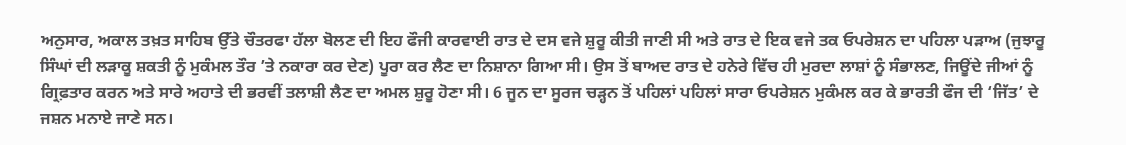ਅਨੁਸਾਰ, ਅਕਾਲ ਤਖ਼ਤ ਸਾਹਿਬ ਉੱਤੇ ਚੌਤਰਫਾ ਹੱਲਾ ਬੋਲਣ ਦੀ ਇਹ ਫੌਜੀ ਕਾਰਵਾਈ ਰਾਤ ਦੇ ਦਸ ਵਜੇ ਸ਼ੁਰੂ ਕੀਤੀ ਜਾਣੀ ਸੀ ਅਤੇ ਰਾਤ ਦੇ ਇਕ ਵਜੇ ਤਕ ਓਪਰੇਸ਼ਨ ਦਾ ਪਹਿਲਾ ਪੜਾਅ (ਜੁਝਾਰੂ ਸਿੰਘਾਂ ਦੀ ਲੜਾਕੂ ਸ਼ਕਤੀ ਨੂੰ ਮੁਕੰਮਲ ਤੌਰ ’ਤੇ ਨਕਾਰਾ ਕਰ ਦੇਣ) ਪੂਰਾ ਕਰ ਲੈਣ ਦਾ ਨਿਸ਼ਾਨਾ ਗਿਆ ਸੀ। ਉਸ ਤੋਂ ਬਾਅਦ ਰਾਤ ਦੇ ਹਨੇਰੇ ਵਿੱਚ ਹੀ ਮੁਰਦਾ ਲਾਸ਼ਾਂ ਨੂੰ ਸੰਭਾਲਣ, ਜਿਊਂਦੇ ਜੀਆਂ ਨੂੰ ਗ੍ਰਿਫ਼ਤਾਰ ਕਰਨ ਅਤੇ ਸਾਰੇ ਅਹਾਤੇ ਦੀ ਭਰਵੀਂ ਤਲਾਸ਼ੀ ਲੈਣ ਦਾ ਅਮਲ ਸ਼ੁਰੂ ਹੋਣਾ ਸੀ। 6 ਜੂਨ ਦਾ ਸੂਰਜ ਚੜ੍ਹਨ ਤੋਂ ਪਹਿਲਾਂ ਪਹਿਲਾਂ ਸਾਰਾ ਓਪਰੇਸ਼ਨ ਮੁਕੰਮਲ ਕਰ ਕੇ ਭਾਰਤੀ ਫੌਜ ਦੀ ‘ਜਿੱਤ’ ਦੇ ਜਸ਼ਨ ਮਨਾਏ ਜਾਣੇ ਸਨ।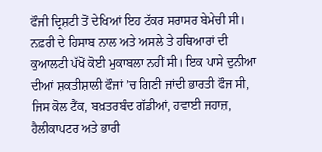ਫੌਜੀ ਦ੍ਰਿਸ਼ਟੀ ਤੋਂ ਦੇਖਿਆਂ ਇਹ ਟੱਕਰ ਸਰਾਸਰ ਬੇਮੇਚੀ ਸੀ। ਨਫ਼ਰੀ ਦੇ ਹਿਸਾਬ ਨਾਲ ਅਤੇ ਅਸਲੇ ਤੇ ਹਥਿਆਰਾਂ ਦੀ ਕੁਆਲਟੀ ਪੱਖੋਂ ਕੋਈ ਮੁਕਾਬਲਾ ਨਹੀਂ ਸੀ। ਇਕ ਪਾਸੇ ਦੁਨੀਆ ਦੀਆਂ ਸ਼ਕਤੀਸ਼ਾਲੀ ਫੌਜਾਂ ’ਚ ਗਿਣੀ ਜਾਂਦੀ ਭਾਰਤੀ ਫੌਜ ਸੀ, ਜਿਸ ਕੋਲ ਟੈਂਕ, ਬਖ਼ਤਰਬੰਦ ਗੱਡੀਆਂ, ਹਵਾਈ ਜਹਾਜ਼, ਹੈਲੀਕਾਪਟਰ ਅਤੇ ਭਾਰੀ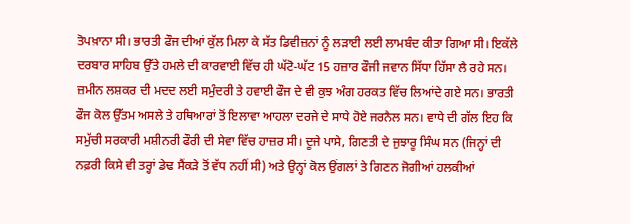ਤੋਪਖ਼ਾਨਾ ਸੀ। ਭਾਰਤੀ ਫੌਜ ਦੀਆਂ ਕੁੱਲ ਮਿਲਾ ਕੇ ਸੱਤ ਡਿਵੀਜ਼ਨਾਂ ਨੂੰ ਲੜਾਈ ਲਈ ਲਾਮਬੰਦ ਕੀਤਾ ਗਿਆ ਸੀ। ਇਕੱਲੇ ਦਰਬਾਰ ਸਾਹਿਬ ਉੱਤੇ ਹਮਲੇ ਦੀ ਕਾਰਵਾਈ ਵਿੱਚ ਹੀ ਘੱਟੋ-ਘੱਟ 15 ਹਜ਼ਾਰ ਫੌਜੀ ਜਵਾਨ ਸਿੱਧਾ ਹਿੱਸਾ ਲੈ ਰਹੇ ਸਨ। ਜ਼ਮੀਨ ਲਸ਼ਕਰ ਦੀ ਮਦਦ ਲਈ ਸਮੁੰਦਰੀ ਤੇ ਹਵਾਈ ਫੌਜ ਦੇ ਵੀ ਕੁਝ ਅੰਗ ਹਰਕਤ ਵਿੱਚ ਲਿਆਂਦੇ ਗਏ ਸਨ। ਭਾਰਤੀ ਫੌਜ ਕੋਲ ਉੱਤਮ ਅਸਲੇ ਤੇ ਹਥਿਆਰਾਂ ਤੋਂ ਇਲਾਵਾ ਆਹਲਾ ਦਰਜੇ ਦੇ ਸਾਧੇ ਹੋਏ ਜਰਨੈਲ ਸਨ। ਵਾਧੇ ਦੀ ਗੱਲ ਇਹ ਕਿ ਸਮੁੱਚੀ ਸਰਕਾਰੀ ਮਸ਼ੀਨਰੀ ਫੌਰੀ ਦੀ ਸੇਵਾ ਵਿੱਚ ਹਾਜ਼ਰ ਸੀ। ਦੂਜੇ ਪਾਸੇ, ਗਿਣਤੀ ਦੇ ਜੁਝਾਰੂ ਸਿੰਘ ਸਨ (ਜਿਨ੍ਹਾਂ ਦੀ ਨਫ਼ਰੀ ਕਿਸੇ ਵੀ ਤਰ੍ਹਾਂ ਡੇਢ ਸੈਂਕੜੇ ਤੋਂ ਵੱਧ ਨਹੀਂ ਸੀ) ਅਤੇ ਉਨ੍ਹਾਂ ਕੋਲ ਉਂਗਲਾਂ ਤੇ ਗਿਣਨ ਜੋਗੀਆਂ ਹਲਕੀਆਂ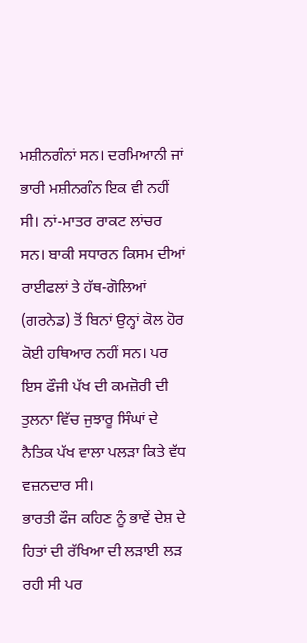ਮਸ਼ੀਨਗੰਨਾਂ ਸਨ। ਦਰਮਿਆਨੀ ਜਾਂ ਭਾਰੀ ਮਸ਼ੀਨਗੰਨ ਇਕ ਵੀ ਨਹੀਂ ਸੀ। ਨਾਂ-ਮਾਤਰ ਰਾਕਟ ਲਾਂਚਰ ਸਨ। ਬਾਕੀ ਸਧਾਰਨ ਕਿਸਮ ਦੀਆਂ ਰਾਈਫਲਾਂ ਤੇ ਹੱਥ-ਗੋਲਿਆਂ (ਗਰਨੇਡ) ਤੋਂ ਬਿਨਾਂ ਉਨ੍ਹਾਂ ਕੋਲ ਹੋਰ ਕੋਈ ਹਥਿਆਰ ਨਹੀਂ ਸਨ। ਪਰ ਇਸ ਫੌਜੀ ਪੱਖ ਦੀ ਕਮਜ਼ੋਰੀ ਦੀ ਤੁਲਨਾ ਵਿੱਚ ਜੁਝਾਰੂ ਸਿੰਘਾਂ ਦੇ ਨੈਤਿਕ ਪੱਖ ਵਾਲਾ ਪਲੜਾ ਕਿਤੇ ਵੱਧ ਵਜ਼ਨਦਾਰ ਸੀ।
ਭਾਰਤੀ ਫੌਜ ਕਹਿਣ ਨੂੰ ਭਾਵੇਂ ਦੇਸ਼ ਦੇ ਹਿਤਾਂ ਦੀ ਰੱਖਿਆ ਦੀ ਲੜਾਈ ਲੜ ਰਹੀ ਸੀ ਪਰ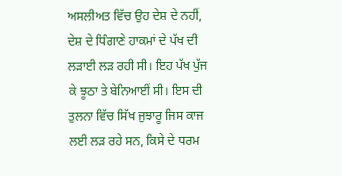ਅਸਲੀਅਤ ਵਿੱਚ ਉਹ ਦੇਸ਼ ਦੇ ਨਹੀਂ, ਦੇਸ਼ ਦੇ ਧਿੰਗਾਣੇ ਹਾਕਮਾਂ ਦੇ ਪੱਖ ਦੀ ਲੜਾਈ ਲੜ ਰਹੀ ਸੀ। ਇਹ ਪੱਖ ਪੁੱਜ ਕੇ ਝੂਠਾ ਤੇ ਬੇਨਿਆਈਂ ਸੀ। ਇਸ ਦੀ ਤੁਲਨਾ ਵਿੱਚ ਸਿੱਖ ਜੁਝਾਰੂ ਜਿਸ ਕਾਜ ਲਈ ਲੜ ਰਹੇ ਸਨ, ਕਿਸੇ ਦੇ ਧਰਮ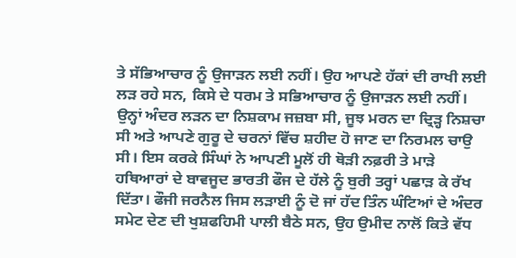ਤੇ ਸੱਭਿਆਚਾਰ ਨੂੰ ਉਜਾੜਨ ਲਈ ਨਹੀਂ। ਉਹ ਆਪਣੇ ਹੱਕਾਂ ਦੀ ਰਾਖੀ ਲਈ ਲੜ ਰਹੇ ਸਨ, ਕਿਸੇ ਦੇ ਧਰਮ ਤੇ ਸਭਿਆਚਾਰ ਨੂੰ ਉਜਾੜਨ ਲਈ ਨਹੀਂ। ਉਨ੍ਹਾਂ ਅੰਦਰ ਲੜਨ ਦਾ ਨਿਸ਼ਕਾਮ ਜਜ਼ਬਾ ਸੀ, ਜੂਝ ਮਰਨ ਦਾ ਦ੍ਰਿੜ੍ਹ ਨਿਸ਼ਚਾ ਸੀ ਅਤੇ ਆਪਣੇ ਗੁਰੂ ਦੇ ਚਰਨਾਂ ਵਿੱਚ ਸ਼ਹੀਦ ਹੋ ਜਾਣ ਦਾ ਨਿਰਮਲ ਚਾਉ ਸੀ। ਇਸ ਕਰਕੇ ਸਿੰਘਾਂ ਨੇ ਆਪਣੀ ਮੂਲੋਂ ਹੀ ਥੋੜੀ ਨਫ਼ਰੀ ਤੇ ਮਾੜੇ ਹਥਿਆਰਾਂ ਦੇ ਬਾਵਜੂਦ ਭਾਰਤੀ ਫੌਜ ਦੇ ਹੱਲੇ ਨੂੰ ਬੁਰੀ ਤਰ੍ਹਾਂ ਪਛਾੜ ਕੇ ਰੱਖ ਦਿੱਤਾ। ਫੌਜੀ ਜਰਨੈਲ ਜਿਸ ਲੜਾਈ ਨੂੰ ਦੋ ਜਾਂ ਹੱਦ ਤਿੰਨ ਘੰਟਿਆਂ ਦੇ ਅੰਦਰ ਸਮੇਟ ਦੇਣ ਦੀ ਖੁਸ਼ਫਹਿਮੀ ਪਾਲੀ ਬੈਠੇ ਸਨ, ਉਹ ਉਮੀਦ ਨਾਲੋਂ ਕਿਤੇ ਵੱਧ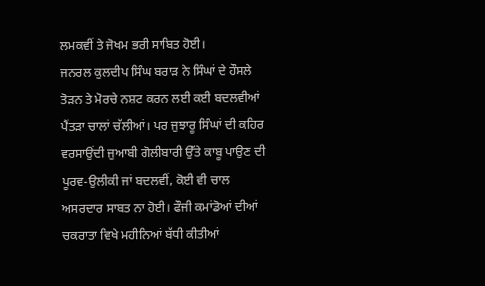ਲਮਕਵੀਂ ਤੇ ਜੋਖਮ ਭਰੀ ਸਾਬਿਤ ਹੋਈ।
ਜਨਰਲ ਕੁਲਦੀਪ ਸਿੰਘ ਬਰਾੜ ਨੇ ਸਿੰਘਾਂ ਦੇ ਹੌਸਲੇ ਤੋੜਨ ਤੇ ਮੋਰਚੇ ਨਸ਼ਟ ਕਰਨ ਲਈ ਕਈ ਬਦਲਵੀਆਂ ਪੈਂਤੜਾ ਚਾਲਾਂ ਚੱਲੀਆਂ। ਪਰ ਜੁਝਾਰੂ ਸਿੰਘਾਂ ਦੀ ਕਹਿਰ ਵਰਸਾਉਂਦੀ ਜੁਆਬੀ ਗੋਲੀਬਾਰੀ ਉੱਤੇ ਕਾਬੂ ਪਾਉਣ ਦੀ ਪੂਰਵ-ਉਲੀਕੀ ਜਾਂ ਬਦਲਵੀਂ, ਕੋਈ ਵੀ ਚਾਲ ਅਸਰਦਾਰ ਸਾਬਤ ਨਾ ਹੋਈ। ਫੌਜੀ ਕਮਾਂਡੋਆਂ ਦੀਆਂ ਚਕਰਾਤਾ ਵਿਖੇ ਮਹੀਨਿਆਂ ਬੱਧੀ ਕੀਤੀਆਂ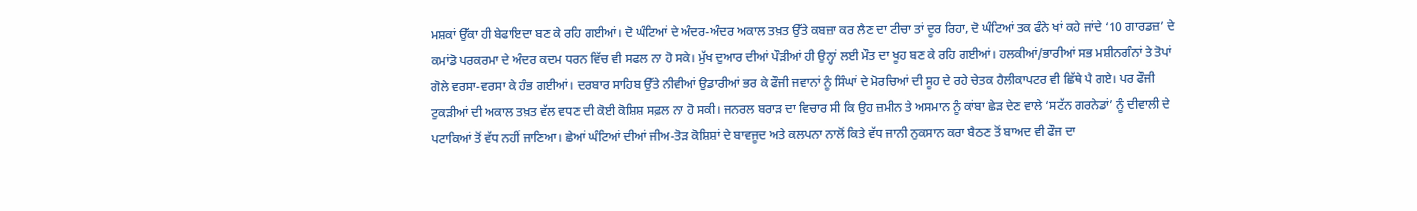ਮਸ਼ਕਾਂ ਉੱਕਾ ਹੀ ਬੇਫਾਇਦਾ ਬਣ ਕੇ ਰਹਿ ਗਈਆਂ। ਦੋ ਘੰਟਿਆਂ ਦੇ ਅੰਦਰ-ਅੰਦਰ ਅਕਾਲ ਤਖ਼ਤ ਉੱਤੇ ਕਬਜ਼ਾ ਕਰ ਲੈਣ ਦਾ ਟੀਚਾ ਤਾਂ ਦੂਰ ਰਿਹਾ, ਦੋ ਘੰਟਿਆਂ ਤਕ ਫੰਨੇ ਖਾਂ ਕਹੇ ਜਾਂਦੇ ‘10 ਗਾਰਡਜ਼’ ਦੇ ਕਮਾਂਡੋ ਪਰਕਰਮਾ ਦੇ ਅੰਦਰ ਕਦਮ ਧਰਨ ਵਿੱਚ ਵੀ ਸਫਲ ਨਾ ਹੋ ਸਕੇ। ਮੁੱਖ ਦੁਆਰ ਦੀਆਂ ਪੌੜੀਆਂ ਹੀ ਉਨ੍ਹਾਂ ਲਈ ਮੌਤ ਦਾ ਖੂਹ ਬਣ ਕੇ ਰਹਿ ਗਈਆਂ। ਹਲਕੀਆਂ/ਭਾਰੀਆਂ ਸਭ ਮਸ਼ੀਨਗੰਨਾਂ ਤੇ ਤੋਪਾਂ ਗੋਲੇ ਵਰਸਾ-ਵਰਸਾ ਕੇ ਹੰਭ ਗਈਆਂ। ਦਰਬਾਰ ਸਾਹਿਬ ਉੱਤੇ ਨੀਵੀਆਂ ਉਡਾਰੀਆਂ ਭਰ ਕੇ ਫੌਜੀ ਜਵਾਨਾਂ ਨੂੰ ਸਿੰਘਾਂ ਦੇ ਮੋਰਚਿਆਂ ਦੀ ਸੂਹ ਦੇ ਰਹੇ ਚੇਤਕ ਹੈਲੀਕਾਪਟਰ ਵੀ ਛਿੱਥੇ ਪੈ ਗਏ। ਪਰ ਫੌਜੀ ਟੁਕੜੀਆਂ ਦੀ ਅਕਾਲ ਤਖ਼ਤ ਵੱਲ ਵਧਣ ਦੀ ਕੋਈ ਕੋਸ਼ਿਸ਼ ਸਫ਼ਲ ਨਾ ਹੋ ਸਕੀ। ਜਨਰਲ ਬਰਾੜ ਦਾ ਵਿਚਾਰ ਸੀ ਕਿ ਉਹ ਜ਼ਮੀਨ ਤੇ ਅਸਮਾਨ ਨੂੰ ਕਾਂਬਾ ਛੇੜ ਦੇਣ ਵਾਲੇ ‘ਸਟੱਨ ਗਰਨੇਡਾਂ’ ਨੂੰ ਦੀਵਾਲੀ ਦੇ ਪਟਾਕਿਆਂ ਤੋਂ ਵੱਧ ਨਹੀਂ ਜਾਣਿਆ। ਛੇਆਂ ਘੰਟਿਆਂ ਦੀਆਂ ਜੀਅ-ਤੋੜ ਕੋਸ਼ਿਸ਼ਾਂ ਦੇ ਬਾਵਜੂਦ ਅਤੇ ਕਲਪਨਾ ਨਾਲੋਂ ਕਿਤੇ ਵੱਧ ਜਾਨੀ ਨੁਕਸਾਨ ਕਰਾ ਬੈਠਣ ਤੋਂ ਬਾਅਦ ਵੀ ਫੌਜ ਦਾ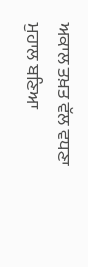ਅਕਾਲ ਤਖ਼ਤ ਵੱਲ ਵਧਣਾ ਮੁਹਾਲ ਬਣਿਆ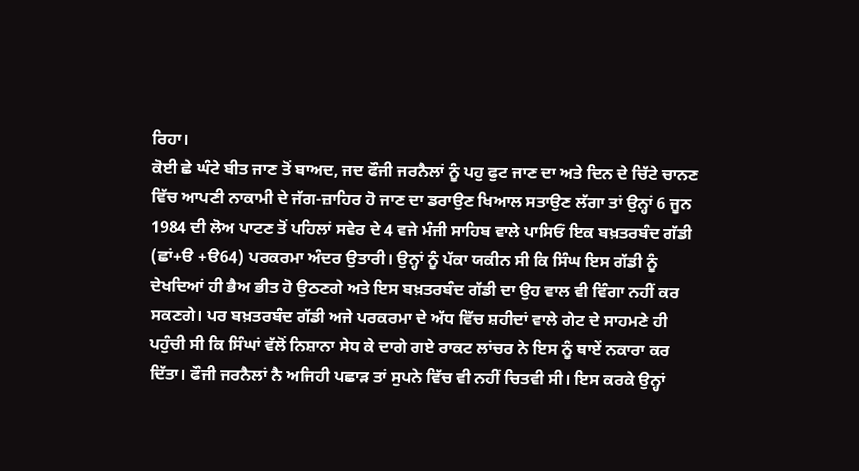ਰਿਹਾ।
ਕੋਈ ਛੇ ਘੰਟੇ ਬੀਤ ਜਾਣ ਤੋਂ ਬਾਅਦ, ਜਦ ਫੌਜੀ ਜਰਨੈਲਾਂ ਨੂੰ ਪਹੁ ਫੁਟ ਜਾਣ ਦਾ ਅਤੇ ਦਿਨ ਦੇ ਚਿੱਟੇ ਚਾਨਣ ਵਿੱਚ ਆਪਣੀ ਨਾਕਾਮੀ ਦੇ ਜੱਗ-ਜ਼ਾਹਿਰ ਹੋ ਜਾਣ ਦਾ ਡਰਾਉਣ ਖਿਆਲ ਸਤਾਉਣ ਲੱਗਾ ਤਾਂ ਉਨ੍ਹਾਂ 6 ਜੂਨ 1984 ਦੀ ਲੋਅ ਪਾਟਣ ਤੋਂ ਪਹਿਲਾਂ ਸਵੇਰ ਦੇ 4 ਵਜੇ ਮੰਜੀ ਸਾਹਿਬ ਵਾਲੇ ਪਾਸਿਓਂ ਇਕ ਬਖ਼ਤਰਬੰਦ ਗੱਡੀ (ਛਾਂ+ੳ +ੳ64) ਪਰਕਰਮਾ ਅੰਦਰ ਉਤਾਰੀ। ਉਨ੍ਹਾਂ ਨੂੰ ਪੱਕਾ ਯਕੀਨ ਸੀ ਕਿ ਸਿੰਘ ਇਸ ਗੱਡੀ ਨੂੰ ਦੇਖਦਿਆਂ ਹੀ ਭੈਅ ਭੀਤ ਹੋ ਉਠਣਗੇ ਅਤੇ ਇਸ ਬਖ਼ਤਰਬੰਦ ਗੱਡੀ ਦਾ ਉਹ ਵਾਲ ਵੀ ਵਿੰਗਾ ਨਹੀਂ ਕਰ ਸਕਣਗੇ। ਪਰ ਬਖ਼ਤਰਬੰਦ ਗੱਡੀ ਅਜੇ ਪਰਕਰਮਾ ਦੇ ਅੱਧ ਵਿੱਚ ਸ਼ਹੀਦਾਂ ਵਾਲੇ ਗੇਟ ਦੇ ਸਾਹਮਣੇ ਹੀ ਪਹੁੰਚੀ ਸੀ ਕਿ ਸਿੰਘਾਂ ਵੱਲੋਂ ਨਿਸ਼ਾਨਾ ਸੇਧ ਕੇ ਦਾਗੇ ਗਏ ਰਾਕਟ ਲਾਂਚਰ ਨੇ ਇਸ ਨੂੰ ਥਾਏਂ ਨਕਾਰਾ ਕਰ ਦਿੱਤਾ। ਫੌਜੀ ਜਰਨੈਲਾਂ ਨੈ ਅਜਿਹੀ ਪਛਾੜ ਤਾਂ ਸੁਪਨੇ ਵਿੱਚ ਵੀ ਨਹੀਂ ਚਿਤਵੀ ਸੀ। ਇਸ ਕਰਕੇ ਉਨ੍ਹਾਂ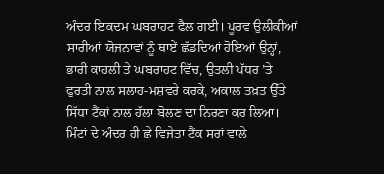ਅੰਦਰ ਇਕਦਮ ਘਬਰਾਹਟ ਫੈਲ ਗਈ। ਪੂਰਵ ਉਲੀਕੀਆਂ ਸਾਰੀਆਂ ਯੋਜਨਾਵਾਂ ਨੂੰ ਥਾਏਂ ਛੱਡਦਿਆਂ ਹੋਇਆਂ ਉਨ੍ਹਾਂ, ਭਾਰੀ ਕਾਹਲੀ ਤੇ ਘਬਰਾਹਟ ਵਿੱਚ, ਉਤਲੀ ਪੱਧਰ ’ਤੇ ਫੁਰਤੀ ਨਾਲ ਸਲਾਹ-ਮਸ਼ਵਰੇ ਕਰਕੇ, ਅਕਾਲ ਤਖ਼ਤ ਉੱਤੇ ਸਿੱਧਾ ਟੈਂਕਾਂ ਨਾਲ ਹੱਲਾ ਬੋਲਣ ਦਾ ਨਿਰਣਾ ਕਰ ਲਿਆ।
ਮਿੰਟਾਂ ਦੇ ਅੰਦਰ ਹੀ ਛੇ ਵਿਜੇਤਾ ਟੈਂਕ ਸਰਾਂ ਵਾਲੇ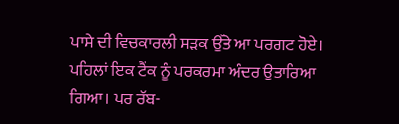ਪਾਸੇ ਦੀ ਵਿਚਕਾਰਲੀ ਸੜਕ ਉੱਤੇ ਆ ਪਰਗਟ ਹੋਏ। ਪਹਿਲਾਂ ਇਕ ਟੈਂਕ ਨੂੰ ਪਰਕਰਮਾ ਅੰਦਰ ਉਤਾਰਿਆ ਗਿਆ। ਪਰ ਰੱਬ-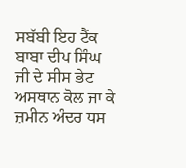ਸਬੱਬੀ ਇਹ ਟੈਂਕ ਬਾਬਾ ਦੀਪ ਸਿੰਘ ਜੀ ਦੇ ਸੀਸ ਭੇਟ ਅਸਥਾਨ ਕੋਲ ਜਾ ਕੇ ਜ਼ਮੀਨ ਅੰਦਰ ਧਸ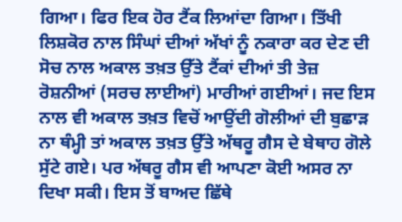ਗਿਆ। ਫਿਰ ਇਕ ਹੋਰ ਟੈਂਕ ਲਿਆਂਦਾ ਗਿਆ। ਤਿੱਖੀ ਲਿਸ਼ਕੋਰ ਨਾਲ ਸਿੰਘਾਂ ਦੀਆਂ ਅੱਖਾਂ ਨੂੰ ਨਕਾਰਾ ਕਰ ਦੇਣ ਦੀ ਸੋਚ ਨਾਲ ਅਕਾਲ ਤਖ਼ਤ ਉੱਤੇ ਟੈਂਕਾਂ ਦੀਆਂ ਤੀ ਤੇਜ਼ ਰੋਸ਼ਨੀਆਂ (ਸਰਚ ਲਾਈਆਂ) ਮਾਰੀਆਂ ਗਈਆਂ। ਜਦ ਇਸ ਨਾਲ ਵੀ ਅਕਾਲ ਤਖ਼ਤ ਵਿਚੋਂ ਆਉਂਦੀ ਗੋਲੀਆਂ ਦੀ ਬੁਛਾੜ ਨਾ ਥੰਮ੍ਹੀ ਤਾਂ ਅਕਾਲ ਤਖ਼ਤ ਉੱਤੇ ਅੱਥਰੂ ਗੈਸ ਦੇ ਬੇਥਾਹ ਗੋਲੇ ਸੁੱਟੇ ਗਏ। ਪਰ ਅੱਥਰੂ ਗੈਸ ਵੀ ਆਪਣਾ ਕੋਈ ਅਸਰ ਨਾ ਦਿਖਾ ਸਕੀ। ਇਸ ਤੋਂ ਬਾਅਦ ਛਿੱਥੇ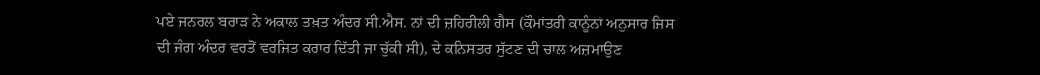ਪਏ ਜਨਰਲ ਬਰਾੜ ਨੇ ਅਕਾਲ ਤਖ਼ਤ ਅੰਦਰ ਸੀ.ਐਸ. ਨਾਂ ਦੀ ਜ਼ਹਿਰੀਲੀ ਗੈਸ (ਕੌਮਾਂਤਰੀ ਕਾਨੂੰਨਾਂ ਅਨੁਸਾਰ ਜਿਸ ਦੀ ਜੰਗ ਅੰਦਰ ਵਰਤੋਂ ਵਰਜਿਤ ਕਰਾਰ ਦਿੱਤੀ ਜਾ ਚੁੱਕੀ ਸੀ), ਦੇ ਕਨਿਸਤਰ ਸੁੱਟਣ ਦੀ ਚਾਲ ਅਜ਼ਮਾਉਣ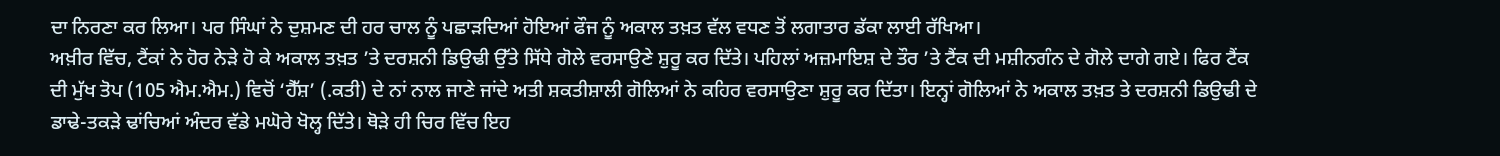ਦਾ ਨਿਰਣਾ ਕਰ ਲਿਆ। ਪਰ ਸਿੰਘਾਂ ਨੇ ਦੁਸ਼ਮਣ ਦੀ ਹਰ ਚਾਲ ਨੂੰ ਪਛਾੜਦਿਆਂ ਹੋਇਆਂ ਫੌਜ ਨੂੰ ਅਕਾਲ ਤਖ਼ਤ ਵੱਲ ਵਧਣ ਤੋਂ ਲਗਾਤਾਰ ਡੱਕਾ ਲਾਈ ਰੱਖਿਆ।
ਅਖ਼ੀਰ ਵਿੱਚ, ਟੈਂਕਾਂ ਨੇ ਹੋਰ ਨੇੜੇ ਹੋ ਕੇ ਅਕਾਲ ਤਖ਼ਤ ’ਤੇ ਦਰਸ਼ਨੀ ਡਿਉਢੀ ਉੱਤੇ ਸਿੱਧੇ ਗੋਲੇ ਵਰਸਾਉਣੇ ਸ਼ੁਰੂ ਕਰ ਦਿੱਤੇ। ਪਹਿਲਾਂ ਅਜ਼ਮਾਇਸ਼ ਦੇ ਤੌਰ ’ਤੇ ਟੈਂਕ ਦੀ ਮਸ਼ੀਨਗੰਨ ਦੇ ਗੋਲੇ ਦਾਗੇ ਗਏ। ਫਿਰ ਟੈਂਕ ਦੀ ਮੁੱਖ ਤੋਪ (105 ਐਮ.ਐਮ.) ਵਿਚੋਂ ‘ਹੈੱਸ਼’ (.ਕਤੀ) ਦੇ ਨਾਂ ਨਾਲ ਜਾਣੇ ਜਾਂਦੇ ਅਤੀ ਸ਼ਕਤੀਸ਼ਾਲੀ ਗੋਲਿਆਂ ਨੇ ਕਹਿਰ ਵਰਸਾਉਣਾ ਸ਼ੁਰੂ ਕਰ ਦਿੱਤਾ। ਇਨ੍ਹਾਂ ਗੋਲਿਆਂ ਨੇ ਅਕਾਲ ਤਖ਼ਤ ਤੇ ਦਰਸ਼ਨੀ ਡਿਉਢੀ ਦੇ ਡਾਢੇ-ਤਕੜੇ ਢਾਂਚਿਆਂ ਅੰਦਰ ਵੱਡੇ ਮਘੋਰੇ ਖੋਲ੍ਹ ਦਿੱਤੇ। ਥੋੜੇ ਹੀ ਚਿਰ ਵਿੱਚ ਇਹ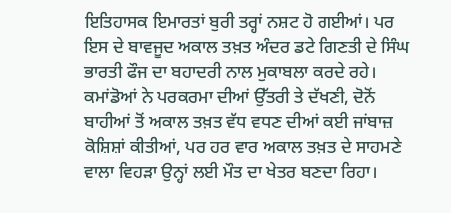ਇਤਿਹਾਸਕ ਇਮਾਰਤਾਂ ਬੁਰੀ ਤਰ੍ਹਾਂ ਨਸ਼ਟ ਹੋ ਗਈਆਂ। ਪਰ ਇਸ ਦੇ ਬਾਵਜੂਦ ਅਕਾਲ ਤਖ਼ਤ ਅੰਦਰ ਡਟੇ ਗਿਣਤੀ ਦੇ ਸਿੰਘ ਭਾਰਤੀ ਫੌਜ ਦਾ ਬਹਾਦਰੀ ਨਾਲ ਮੁਕਾਬਲਾ ਕਰਦੇ ਰਹੇ। ਕਮਾਂਡੋਆਂ ਨੇ ਪਰਕਰਮਾ ਦੀਆਂ ਉੱਤਰੀ ਤੇ ਦੱਖਣੀ, ਦੋਨੋਂ ਬਾਹੀਆਂ ਤੋਂ ਅਕਾਲ ਤਖ਼ਤ ਵੱਧ ਵਧਣ ਦੀਆਂ ਕਈ ਜਾਂਬਾਜ਼ ਕੋਸ਼ਿਸ਼ਾਂ ਕੀਤੀਆਂ, ਪਰ ਹਰ ਵਾਰ ਅਕਾਲ ਤਖ਼ਤ ਦੇ ਸਾਹਮਣੇ ਵਾਲਾ ਵਿਹੜਾ ਉਨ੍ਹਾਂ ਲਈ ਮੌਤ ਦਾ ਖੇਤਰ ਬਣਦਾ ਰਿਹਾ।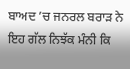ਬਾਅਦ ’ਚ ਜਨਰਲ ਬਰਾੜ ਨੇ ਇਹ ਗੱਲ ਨਿਝੱਕ ਮੰਨੀ ਕਿ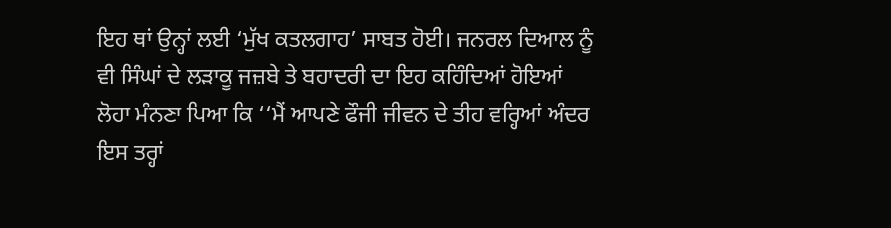ਇਹ ਥਾਂ ਉਨ੍ਹਾਂ ਲਈ ‘ਮੁੱਖ ਕਤਲਗਾਹ’ ਸਾਬਤ ਹੋਈ। ਜਨਰਲ ਦਿਆਲ ਨੂੰ ਵੀ ਸਿੰਘਾਂ ਦੇ ਲੜਾਕੂ ਜਜ਼ਬੇ ਤੇ ਬਹਾਦਰੀ ਦਾ ਇਹ ਕਹਿੰਦਿਆਂ ਹੋਇਆਂ ਲੋਹਾ ਮੰਨਣਾ ਪਿਆ ਕਿ ‘‘ਮੈਂ ਆਪਣੇ ਫੌਜੀ ਜੀਵਨ ਦੇ ਤੀਹ ਵਰ੍ਹਿਆਂ ਅੰਦਰ ਇਸ ਤਰ੍ਹਾਂ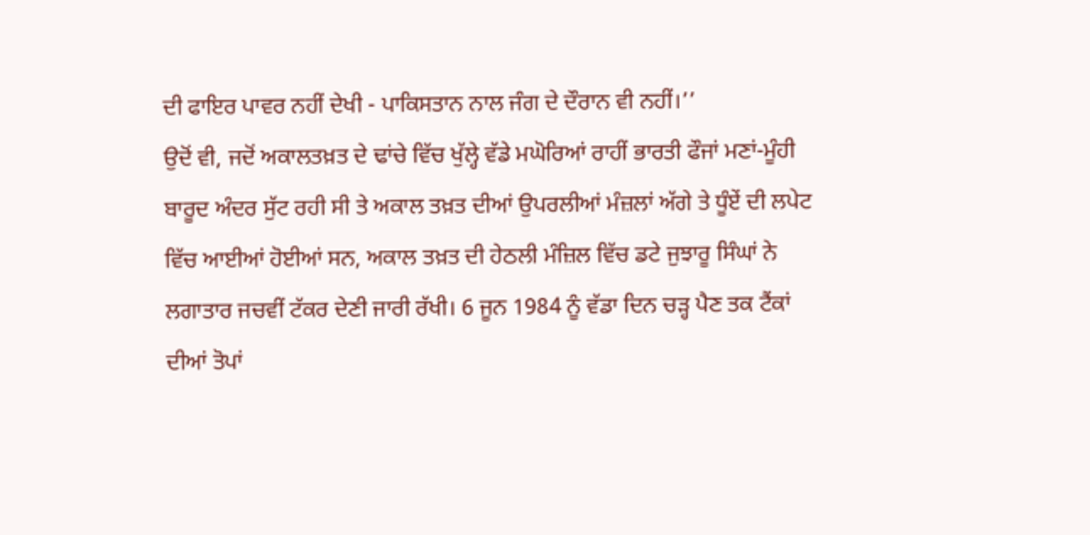ਦੀ ਫਾਇਰ ਪਾਵਰ ਨਹੀਂ ਦੇਖੀ - ਪਾਕਿਸਤਾਨ ਨਾਲ ਜੰਗ ਦੇ ਦੌਰਾਨ ਵੀ ਨਹੀਂ।’’
ਉਦੋਂ ਵੀ, ਜਦੋਂ ਅਕਾਲਤਖ਼ਤ ਦੇ ਢਾਂਚੇ ਵਿੱਚ ਖੁੱਲ੍ਹੇ ਵੱਡੇ ਮਘੋਰਿਆਂ ਰਾਹੀਂ ਭਾਰਤੀ ਫੌਜਾਂ ਮਣਾਂ-ਮੂੰਹੀ ਬਾਰੂਦ ਅੰਦਰ ਸੁੱਟ ਰਹੀ ਸੀ ਤੇ ਅਕਾਲ ਤਖ਼ਤ ਦੀਆਂ ਉਪਰਲੀਆਂ ਮੰਜ਼ਲਾਂ ਅੱਗੇ ਤੇ ਧੂੰਏਂ ਦੀ ਲਪੇਟ ਵਿੱਚ ਆਈਆਂ ਹੋਈਆਂ ਸਨ, ਅਕਾਲ ਤਖ਼ਤ ਦੀ ਹੇਠਲੀ ਮੰਜ਼ਿਲ ਵਿੱਚ ਡਟੇ ਜੁਝਾਰੂ ਸਿੰਘਾਂ ਨੇ ਲਗਾਤਾਰ ਜਚਵੀਂ ਟੱਕਰ ਦੇਣੀ ਜਾਰੀ ਰੱਖੀ। 6 ਜੂਨ 1984 ਨੂੰ ਵੱਡਾ ਦਿਨ ਚੜ੍ਹ ਪੈਣ ਤਕ ਟੈਂਕਾਂ ਦੀਆਂ ਤੋਪਾਂ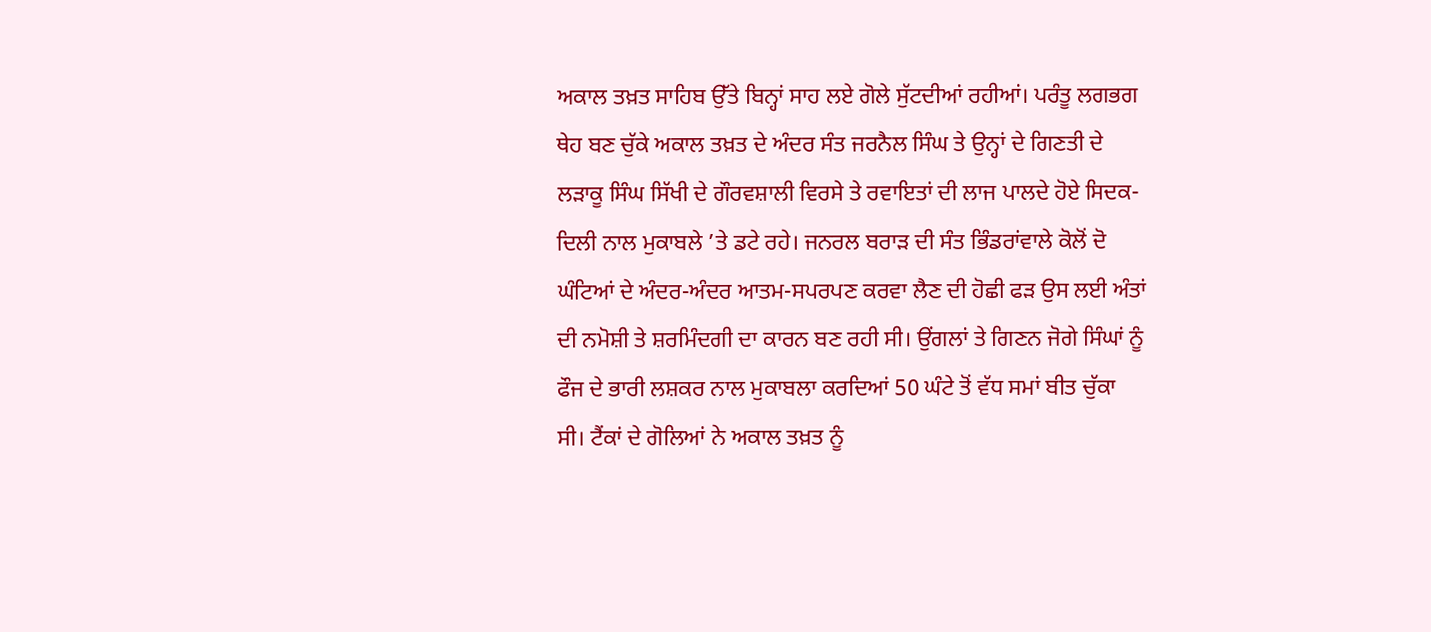ਅਕਾਲ ਤਖ਼ਤ ਸਾਹਿਬ ਉੱਤੇ ਬਿਨ੍ਹਾਂ ਸਾਹ ਲਏ ਗੋਲੇ ਸੁੱਟਦੀਆਂ ਰਹੀਆਂ। ਪਰੰਤੂ ਲਗਭਗ ਥੇਹ ਬਣ ਚੁੱਕੇ ਅਕਾਲ ਤਖ਼ਤ ਦੇ ਅੰਦਰ ਸੰਤ ਜਰਨੈਲ ਸਿੰਘ ਤੇ ਉਨ੍ਹਾਂ ਦੇ ਗਿਣਤੀ ਦੇ ਲੜਾਕੂ ਸਿੰਘ ਸਿੱਖੀ ਦੇ ਗੌਰਵਸ਼ਾਲੀ ਵਿਰਸੇ ਤੇ ਰਵਾਇਤਾਂ ਦੀ ਲਾਜ ਪਾਲਦੇ ਹੋਏ ਸਿਦਕ-ਦਿਲੀ ਨਾਲ ਮੁਕਾਬਲੇ ’ਤੇ ਡਟੇ ਰਹੇ। ਜਨਰਲ ਬਰਾੜ ਦੀ ਸੰਤ ਭਿੰਡਰਾਂਵਾਲੇ ਕੋਲੋਂ ਦੋ ਘੰਟਿਆਂ ਦੇ ਅੰਦਰ-ਅੰਦਰ ਆਤਮ-ਸਪਰਪਣ ਕਰਵਾ ਲੈਣ ਦੀ ਹੋਛੀ ਫੜ ਉਸ ਲਈ ਅੰਤਾਂ ਦੀ ਨਮੋਸ਼ੀ ਤੇ ਸ਼ਰਮਿੰਦਗੀ ਦਾ ਕਾਰਨ ਬਣ ਰਹੀ ਸੀ। ਉਂਗਲਾਂ ਤੇ ਗਿਣਨ ਜੋਗੇ ਸਿੰਘਾਂ ਨੂੰ ਫੌਜ ਦੇ ਭਾਰੀ ਲਸ਼ਕਰ ਨਾਲ ਮੁਕਾਬਲਾ ਕਰਦਿਆਂ 50 ਘੰਟੇ ਤੋਂ ਵੱਧ ਸਮਾਂ ਬੀਤ ਚੁੱਕਾ ਸੀ। ਟੈਂਕਾਂ ਦੇ ਗੋਲਿਆਂ ਨੇ ਅਕਾਲ ਤਖ਼ਤ ਨੂੰ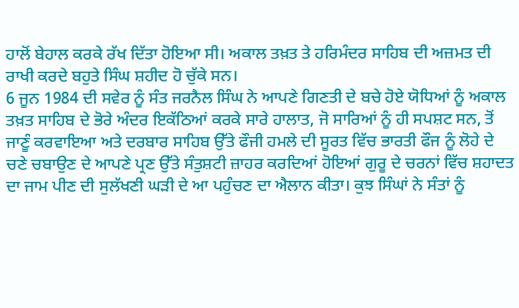ਹਾਲੋਂ ਬੇਹਾਲ ਕਰਕੇ ਰੱਖ ਦਿੱਤਾ ਹੋਇਆ ਸੀ। ਅਕਾਲ ਤਖ਼ਤ ਤੇ ਹਰਿਮੰਦਰ ਸਾਹਿਬ ਦੀ ਅਜ਼ਮਤ ਦੀ ਰਾਖੀ ਕਰਦੇ ਬਹੁਤੇ ਸਿੰਘ ਸ਼ਹੀਦ ਹੋ ਚੁੱਕੇ ਸਨ।
6 ਜੂਨ 1984 ਦੀ ਸਵੇਰ ਨੂੰ ਸੰਤ ਜਰਨੈਲ ਸਿੰਘ ਨੇ ਆਪਣੇ ਗਿਣਤੀ ਦੇ ਬਚੇ ਹੋਏ ਯੋਧਿਆਂ ਨੂੰ ਅਕਾਲ ਤਖ਼ਤ ਸਾਹਿਬ ਦੇ ਭੋਰੇ ਅੰਦਰ ਇਕੱਠਿਆਂ ਕਰਕੇ ਸਾਰੇ ਹਾਲਾਤ, ਜੋ ਸਾਰਿਆਂ ਨੂੰ ਹੀ ਸਪਸ਼ਟ ਸਨ, ਤੋਂ ਜਾਣੂੰ ਕਰਵਾਇਆ ਅਤੇ ਦਰਬਾਰ ਸਾਹਿਬ ਉੱਤੇ ਫੌਜੀ ਹਮਲੇ ਦੀ ਸੂਰਤ ਵਿੱਚ ਭਾਰਤੀ ਫੌਜ ਨੂੰ ਲੋਹੇ ਦੇ ਚਣੇ ਚਬਾਉਣ ਦੇ ਆਪਣੇ ਪ੍ਰਣ ਉੱਤੇ ਸੰਤੁਸ਼ਟੀ ਜ਼ਾਹਰ ਕਰਦਿਆਂ ਹੋਇਆਂ ਗੁਰੂ ਦੇ ਚਰਨਾਂ ਵਿੱਚ ਸ਼ਹਾਦਤ ਦਾ ਜਾਮ ਪੀਣ ਦੀ ਸੁਲੱਖਣੀ ਘੜੀ ਦੇ ਆ ਪਹੁੰਚਣ ਦਾ ਐਲਾਨ ਕੀਤਾ। ਕੁਝ ਸਿੰਘਾਂ ਨੇ ਸੰਤਾਂ ਨੂੰ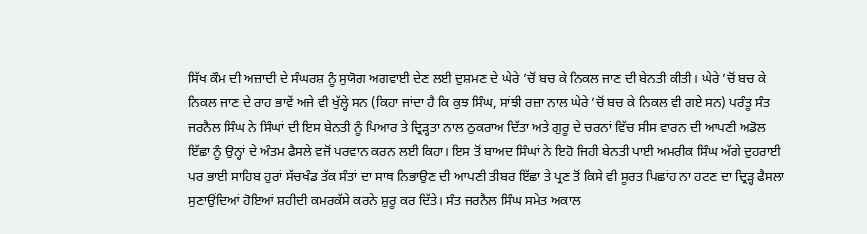ਸਿੱਖ ਕੌਮ ਦੀ ਅਜ਼ਾਦੀ ਦੇ ਸੰਘਰਸ਼ ਨੂੰ ਸੁਯੋਗ ਅਗਵਾਈ ਦੇਣ ਲਈ ਦੁਸ਼ਮਣ ਦੇ ਘੇਰੇ ’ਚੋਂ ਬਚ ਕੇ ਨਿਕਲ ਜਾਣ ਦੀ ਬੇਨਤੀ ਕੀਤੀ। ਘੇਰੇ ’ਚੋਂ ਬਚ ਕੇ ਨਿਕਲ ਜਾਣ ਦੇ ਰਾਹ ਭਾਵੇਂ ਅਜੇ ਵੀ ਖੁੱਲ੍ਹੇ ਸਨ (ਕਿਹਾ ਜਾਂਦਾ ਹੈ ਕਿ ਕੁਝ ਸਿੰਘ, ਸਾਂਝੀ ਰਜ਼ਾ ਨਾਲ ਘੇਰੇ ’ਚੋਂ ਬਚ ਕੇ ਨਿਕਲ ਵੀ ਗਏ ਸਨ) ਪਰੰਤੂ ਸੰਤ ਜਰਨੈਲ ਸਿੰਘ ਨੇ ਸਿੰਘਾਂ ਦੀ ਇਸ ਬੇਨਤੀ ਨੂੰ ਪਿਆਰ ਤੇ ਦ੍ਰਿੜ੍ਹਤਾ ਨਾਲ ਠੁਕਰਾਅ ਦਿੱਤਾ ਅਤੇ ਗੁਰੂ ਦੇ ਚਰਨਾਂ ਵਿੱਚ ਸੀਸ ਵਾਰਨ ਦੀ ਆਪਣੀ ਅਡੋਲ ਇੱਛਾ ਨੂੰ ਉਨ੍ਹਾਂ ਦੇ ਅੰਤਮ ਫੈਸਲੇ ਵਜੋਂ ਪਰਵਾਨ ਕਰਨ ਲਈ ਕਿਹਾ। ਇਸ ਤੋਂ ਬਾਅਦ ਸਿੰਘਾਂ ਨੇ ਇਹੋ ਜਿਹੀ ਬੇਨਤੀ ਪਾਈ ਅਮਰੀਕ ਸਿੰਘ ਅੱਗੇ ਦੁਹਰਾਈ ਪਰ ਭਾਈ ਸਾਹਿਬ ਹੁਰਾਂ ਸੱਚਖੰਡ ਤੱਕ ਸੰਤਾਂ ਦਾ ਸਾਥ ਨਿਭਾਉਣ ਦੀ ਆਪਣੀ ਤੀਬਰ ਇੱਛਾ ਤੇ ਪ੍ਰਣ ਤੋਂ ਕਿਸੇ ਵੀ ਸੂਰਤ ਪਿਛਾਂਹ ਨਾ ਹਟਣ ਦਾ ਦ੍ਰਿੜ੍ਹ ਫੈਸਲਾ ਸੁਣਾਉਂਦਿਆਂ ਹੋਇਆਂ ਸ਼ਹੀਦੀ ਕਮਰਕੱਸੇ ਕਰਨੇ ਸ਼ੁਰੂ ਕਰ ਦਿੱਤੇ। ਸੰਤ ਜਰਨੈਲ ਸਿੰਘ ਸਮੇਤ ਅਕਾਲ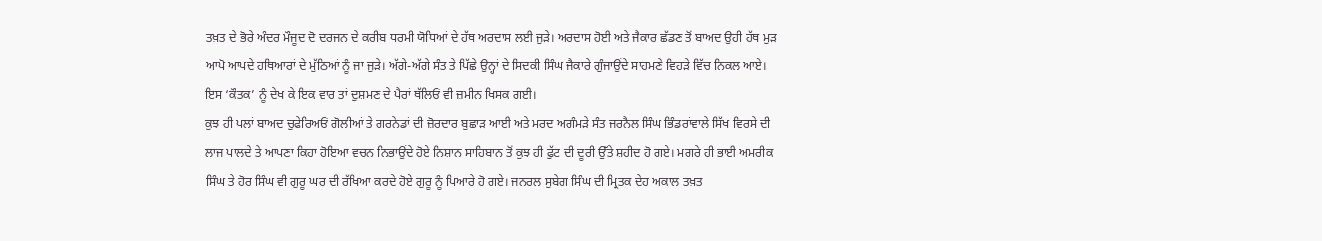ਤਖ਼ਤ ਦੇ ਭੋਰੇ ਅੰਦਰ ਮੌਜੂਦ ਦੋ ਦਰਜਨ ਦੇ ਕਰੀਬ ਧਰਮੀ ਯੋਧਿਆਂ ਦੇ ਹੱਥ ਅਰਦਾਸ ਲਈ ਜੁੜੇ। ਅਰਦਾਸ ਹੋਈ ਅਤੇ ਜੈਕਾਰ ਛੱਡਣ ਤੋਂ ਬਾਅਦ ਉਹੀ ਹੱਥ ਮੁੜ ਆਪੋ ਆਪਦੇ ਹਥਿਆਰਾਂ ਦੇ ਮੁੱਠਿਆਂ ਨੂੰ ਜਾ ਜੁੜੇ। ਅੱਗੇ-ਅੱਗੇ ਸੰਤ ਤੇ ਪਿੱਛੇ ਉਨ੍ਹਾਂ ਦੇ ਸਿਦਕੀ ਸਿੰਘ ਜੈਕਾਰੇ ਗੁੰਜਾਉਂਦੇ ਸਾਹਮਣੇ ਵਿਹੜੇ ਵਿੱਚ ਨਿਕਲ ਆਏ। ਇਸ ‘ਕੌਤਕ’ ਨੂੰ ਦੇਖ ਕੇ ਇਕ ਵਾਰ ਤਾਂ ਦੁਸ਼ਮਣ ਦੇ ਪੈਰਾਂ ਥੱਲਿਓਂ ਵੀ ਜ਼ਮੀਨ ਖਿਸਕ ਗਈ।
ਕੁਝ ਹੀ ਪਲਾਂ ਬਾਅਦ ਚੁਫੇਰਿਅਓਂ ਗੋਲੀਆਂ ਤੇ ਗਰਨੇਡਾਂ ਦੀ ਜ਼ੋਰਦਾਰ ਬੁਛਾੜ ਆਈ ਅਤੇ ਮਰਦ ਅਗੰਮੜੇ ਸੰਤ ਜਰਨੈਲ ਸਿੰਘ ਭਿੰਡਰਾਂਵਾਲੇ ਸਿੱਖ ਵਿਰਸੇ ਦੀ ਲਾਜ ਪਾਲਦੇ ਤੇ ਆਪਣਾ ਕਿਹਾ ਹੋਇਆ ਵਚਨ ਨਿਭਾਉਂਦੇ ਹੋਏ ਨਿਸ਼ਾਨ ਸਾਹਿਬਾਨ ਤੋਂ ਕੁਝ ਹੀ ਫੁੱਟ ਦੀ ਦੂਰੀ ਉੱਤੇ ਸ਼ਹੀਦ ਹੋ ਗਏ। ਮਗਰੇ ਹੀ ਭਾਈ ਅਮਰੀਕ ਸਿੰਘ ਤੇ ਹੋਰ ਸਿੰਘ ਵੀ ਗੁਰੂ ਘਰ ਦੀ ਰੱਖਿਆ ਕਰਦੇ ਹੋਏ ਗੁਰੂ ਨੂੰ ਪਿਆਰੇ ਹੋ ਗਏ। ਜਨਰਲ ਸੁਬੇਗ ਸਿੰਘ ਦੀ ਮ੍ਰਿਤਕ ਦੇਹ ਅਕਾਲ ਤਖ਼ਤ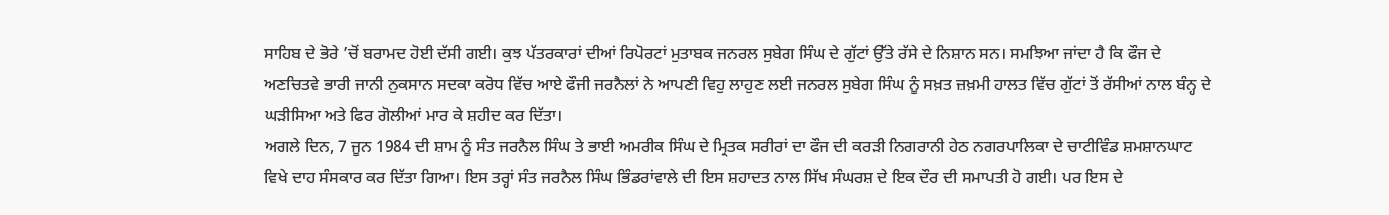ਸਾਹਿਬ ਦੇ ਭੋਰੇ ’ਚੋਂ ਬਰਾਮਦ ਹੋਈ ਦੱਸੀ ਗਈ। ਕੁਝ ਪੱਤਰਕਾਰਾਂ ਦੀਆਂ ਰਿਪੋਰਟਾਂ ਮੁਤਾਬਕ ਜਨਰਲ ਸੁਬੇਗ ਸਿੰਘ ਦੇ ਗੁੱਟਾਂ ਉੱਤੇ ਰੱਸੇ ਦੇ ਨਿਸ਼ਾਨ ਸਨ। ਸਮਝਿਆ ਜਾਂਦਾ ਹੈ ਕਿ ਫੌਜ ਦੇ ਅਣਚਿਤਵੇ ਭਾਰੀ ਜਾਨੀ ਨੁਕਸਾਨ ਸਦਕਾ ਕਰੋਧ ਵਿੱਚ ਆਏ ਫੌਜੀ ਜਰਨੈਲਾਂ ਨੇ ਆਪਣੀ ਵਿਹੁ ਲਾਹੁਣ ਲਈ ਜਨਰਲ ਸੁਬੇਗ ਸਿੰਘ ਨੂੰ ਸਖ਼ਤ ਜ਼ਖ਼ਮੀ ਹਾਲਤ ਵਿੱਚ ਗੁੱਟਾਂ ਤੋਂ ਰੱਸੀਆਂ ਨਾਲ ਬੰਨ੍ਹ ਦੇ ਘੜੀਸਿਆ ਅਤੇ ਫਿਰ ਗੋਲੀਆਂ ਮਾਰ ਕੇ ਸ਼ਹੀਦ ਕਰ ਦਿੱਤਾ।
ਅਗਲੇ ਦਿਨ, 7 ਜੂਨ 1984 ਦੀ ਸ਼ਾਮ ਨੂੰ ਸੰਤ ਜਰਨੈਲ ਸਿੰਘ ਤੇ ਭਾਈ ਅਮਰੀਕ ਸਿੰਘ ਦੇ ਮ੍ਰਿਤਕ ਸਰੀਰਾਂ ਦਾ ਫੌਜ ਦੀ ਕਰੜੀ ਨਿਗਰਾਨੀ ਹੇਠ ਨਗਰਪਾਲਿਕਾ ਦੇ ਚਾਟੀਵਿੰਡ ਸ਼ਮਸ਼ਾਨਘਾਟ ਵਿਖੇ ਦਾਹ ਸੰਸਕਾਰ ਕਰ ਦਿੱਤਾ ਗਿਆ। ਇਸ ਤਰ੍ਹਾਂ ਸੰਤ ਜਰਨੈਲ ਸਿੰਘ ਭਿੰਡਰਾਂਵਾਲੇ ਦੀ ਇਸ ਸ਼ਹਾਦਤ ਨਾਲ ਸਿੱਖ ਸੰਘਰਸ਼ ਦੇ ਇਕ ਦੌਰ ਦੀ ਸਮਾਪਤੀ ਹੋ ਗਈ। ਪਰ ਇਸ ਦੇ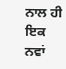ਨਾਲ ਹੀ ਇਕ ਨਵਾਂ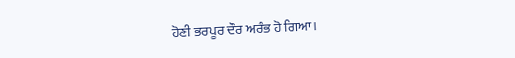ਹੋਣੀ ਭਰਪੂਰ ਦੌਰ ਅਰੰਭ ਹੋ ਗਿਆ।